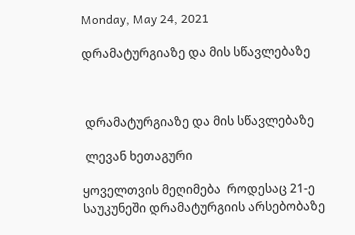Monday, May 24, 2021

დრამატურგიაზე და მის სწავლებაზე



 დრამატურგიაზე და მის სწავლებაზე

 ლევან ხეთაგური

ყოველთვის მეღიმება  როდესაც 21-ე საუკუნეში დრამატურგიის არსებობაზე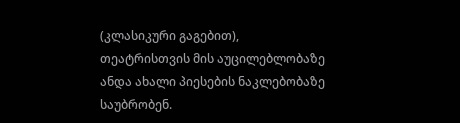(კლასიკური გაგებით), თეატრისთვის მის აუცილებლობაზე ანდა ახალი პიესების ნაკლებობაზე საუბრობენ.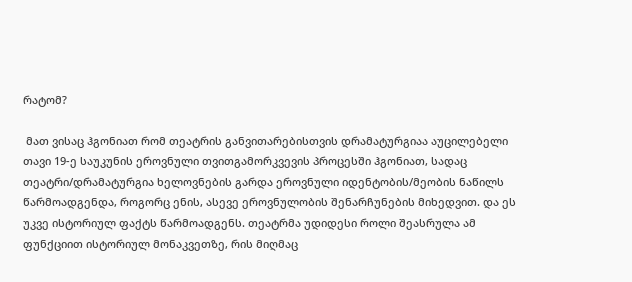რატომ?

 მათ ვისაც ჰგონიათ რომ თეატრის განვითარებისთვის დრამატურგიაა აუცილებელი თავი 19-ე საუკუნის ეროვნული თვითგამორკვევის პროცესში ჰგონიათ, სადაც თეატრი/დრამატურგია ხელოვნების გარდა ეროვნული იდენტობის/მეობის ნაწილს წარმოადგენდა, როგორც ენის, ასევე ეროვნულობის შენარჩუნების მიხედვით. და ეს უკვე ისტორიულ ფაქტს წარმოადგენს. თეატრმა უდიდესი როლი შეასრულა ამ ფუნქციით ისტორიულ მონაკვეთზე, რის მიღმაც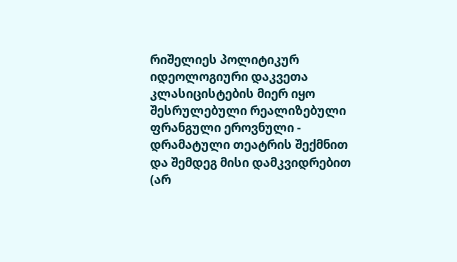რიშელიეს პოლიტიკურ იდეოლოგიური დაკვეთა კლასიცისტების მიერ იყო შესრულებული რეალიზებული ფრანგული ეროვნული - დრამატული თეატრის შექმნით და შემდეგ მისი დამკვიდრებით (არ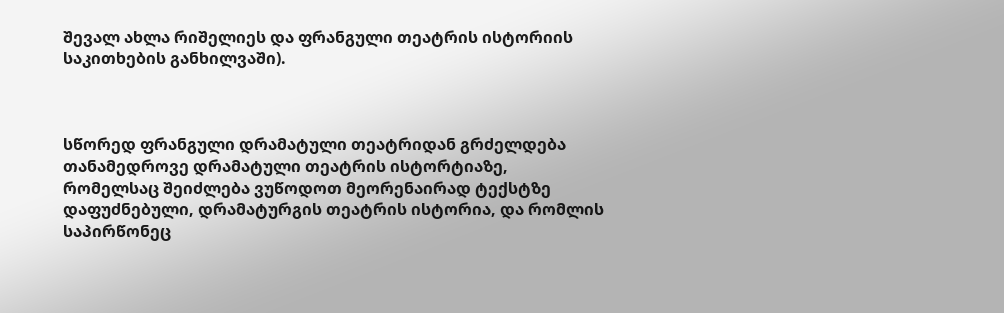შევალ ახლა რიშელიეს და ფრანგული თეატრის ისტორიის საკითხების განხილვაში).



სწორედ ფრანგული დრამატული თეატრიდან გრძელდება თანამედროვე დრამატული თეატრის ისტორტიაზე, რომელსაც შეიძლება ვუწოდოთ მეორენაირად ტექსტზე დაფუძნებული, დრამატურგის თეატრის ისტორია, და რომლის საპირწონეც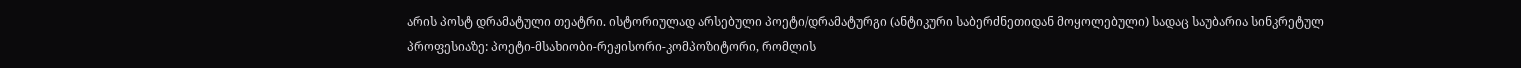არის პოსტ დრამატული თეატრი. ისტორიულად არსებული პოეტი/დრამატურგი (ანტიკური საბერძნეთიდან მოყოლებული) სადაც საუბარია სინკრეტულ პროფესიაზე: პოეტი-მსახიობი-რეჟისორი-კომპოზიტორი, რომლის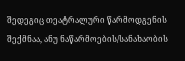შედეგიც თეატრალური წარმოდგენის შექმნაა, ანუ ნაწარმოების/სანახაობის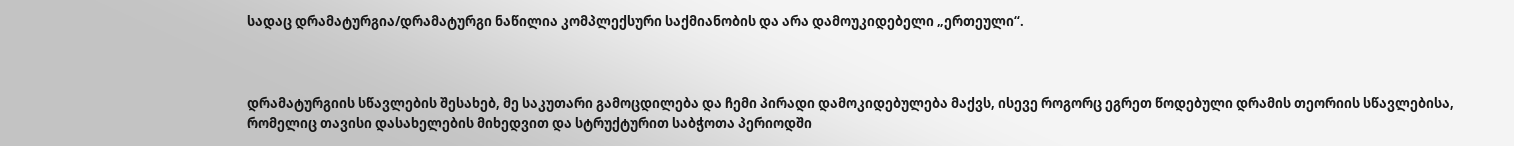სადაც დრამატურგია/დრამატურგი ნაწილია კომპლექსური საქმიანობის და არა დამოუკიდებელი „ერთეული“.



დრამატურგიის სწავლების შესახებ, მე საკუთარი გამოცდილება და ჩემი პირადი დამოკიდებულება მაქვს, ისევე როგორც ეგრეთ წოდებული დრამის თეორიის სწავლებისა, რომელიც თავისი დასახელების მიხედვით და სტრუქტურით საბჭოთა პერიოდში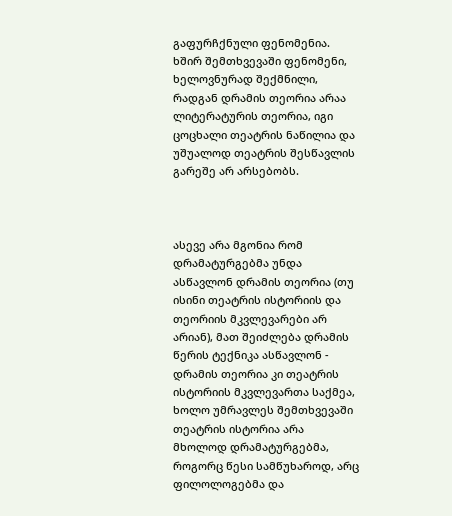გაფურჩქნული ფენომენია. ხშირ შემთხვევაში ფენომენი, ხელოვნურად შექმნილი, რადგან დრამის თეორია არაა ლიტერატურის თეორია, იგი ცოცხალი თეატრის ნაწილია და უშუალოდ თეატრის შესწავლის გარეშე არ არსებობს.



ასევე არა მგონია რომ დრამატურგებმა უნდა ასწავლონ დრამის თეორია (თუ ისინი თეატრის ისტორიის და თეორიის მკვლევარები არ არიან), მათ შეიძლება დრამის წერის ტექნიკა ასწავლონ - დრამის თეორია კი თეატრის ისტორიის მკვლევართა საქმეა, ხოლო უმრავლეს შემთხვევაში თეატრის ისტორია არა მხოლოდ დრამატურგებმა, როგორც წესი სამწუხაროდ, არც ფილოლოგებმა და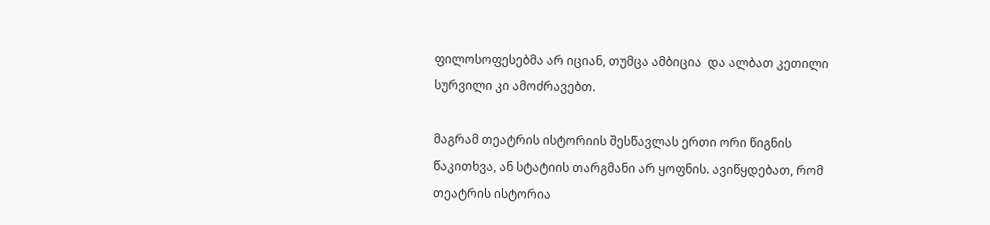ფილოსოფესებმა არ იციან, თუმცა ამბიცია  და ალბათ კეთილი სურვილი კი ამოძრავებთ.

მაგრამ თეატრის ისტორიის შესწავლას ერთი ორი წიგნის წაკითხვა, ან სტატიის თარგმანი არ ყოფნის. ავიწყდებათ, რომ თეატრის ისტორია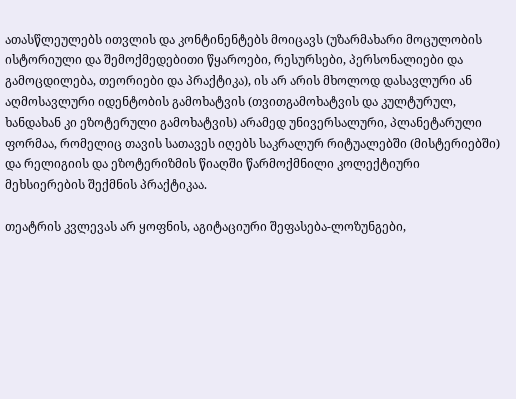ათასწლეულებს ითვლის და კონტინენტებს მოიცავს (უზარმახარი მოცულობის ისტორიული და შემოქმედებითი წყაროები, რესურსები, პერსონალიები და გამოცდილება, თეორიები და პრაქტიკა), ის არ არის მხოლოდ დასავლური ან აღმოსავლური იდენტობის გამოხატვის (თვითგამოხატვის და კულტურულ, ხანდახან კი ეზოტერული გამოხატვის) არამედ უნივერსალური, პლანეტარული ფორმაა, რომელიც თავის სათავეს იღებს საკრალურ რიტუალებში (მისტერიებში) და რელიგიის და ეზოტერიზმის წიაღში წარმოქმნილი კოლექტიური მეხსიერების შექმნის პრაქტიკაა.

თეატრის კვლევას არ ყოფნის, აგიტაციური შეფასება-ლოზუნგები,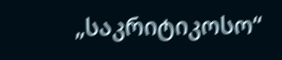„საკრიტიკოსო“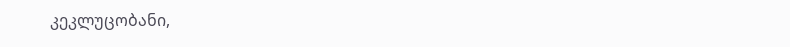კეკლუცობანი,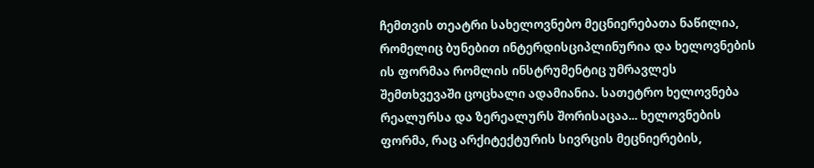ჩემთვის თეატრი სახელოვნებო მეცნიერებათა ნაწილია, რომელიც ბუნებით ინტერდისციპლინურია და ხელოვნების ის ფორმაა რომლის ინსტრუმენტიც უმრავლეს შემთხვევაში ცოცხალი ადამიანია. სათეტრო ხელოვნება რეალურსა და ზერეალურს შორისაცაა... ხელოვნების ფორმა, რაც არქიტექტურის სივრცის მეცნიერების,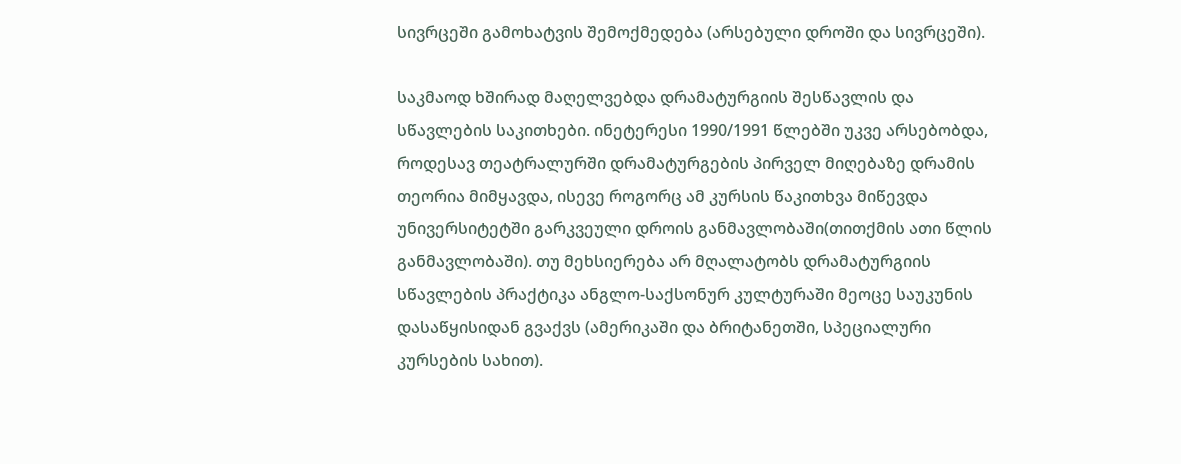სივრცეში გამოხატვის შემოქმედება (არსებული დროში და სივრცეში).

საკმაოდ ხშირად მაღელვებდა დრამატურგიის შესწავლის და სწავლების საკითხები. ინეტერესი 1990/1991 წლებში უკვე არსებობდა, როდესავ თეატრალურში დრამატურგების პირველ მიღებაზე დრამის თეორია მიმყავდა, ისევე როგორც ამ კურსის წაკითხვა მიწევდა უნივერსიტეტში გარკვეული დროის განმავლობაში(თითქმის ათი წლის განმავლობაში). თუ მეხსიერება არ მღალატობს დრამატურგიის სწავლების პრაქტიკა ანგლო-საქსონურ კულტურაში მეოცე საუკუნის დასაწყისიდან გვაქვს (ამერიკაში და ბრიტანეთში, სპეციალური კურსების სახით).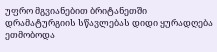უფრო მგვიანებით ბრიტანეთში დრამატურგიის სწავლებას დიდი ყურადღება ეთმობოდა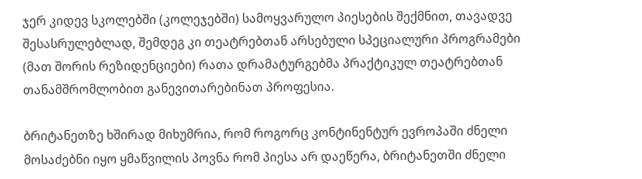ჯერ კიდევ სკოლებში (კოლეჯებში) სამოყვარულო პიესების შექმნით, თავადვე შესასრულებლად, შემდეგ კი თეატრებთან არსებული სპეციალური პროგრამები (მათ შორის რეზიდენციები) რათა დრამატურგებმა პრაქტიკულ თეატრებთან თანამშრომლობით განევითარებინათ პროფესია.

ბრიტანეთზე ხშირად მიხუმრია, რომ როგორც კონტინენტურ ევროპაში ძნელი მოსაძებნი იყო ყმაწვილის პოვნა რომ პიესა არ დაეწერა, ბრიტანეთში ძნელი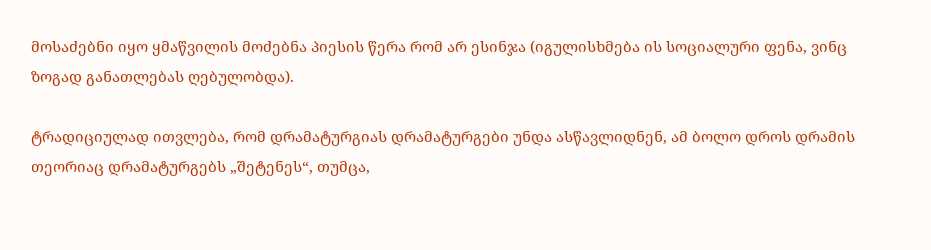მოსაძებნი იყო ყმაწვილის მოძებნა პიესის წერა რომ არ ესინჯა (იგულისხმება ის სოციალური ფენა, ვინც ზოგად განათლებას ღებულობდა).

ტრადიციულად ითვლება, რომ დრამატურგიას დრამატურგები უნდა ასწავლიდნენ, ამ ბოლო დროს დრამის თეორიაც დრამატურგებს „შეტენეს“, თუმცა,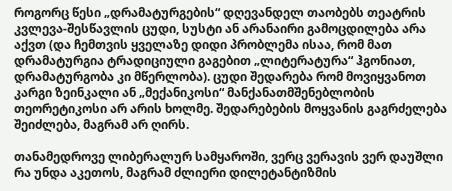როგორც წესი „დრამატურგების“ დღევანდელ თაობებს თეატრის კვლევა-შესწავლის ცუდი, სუსტი ან არანაირი გამოცდილება არა აქვთ (და ჩემთვის ყველაზე დიდი პრობლემა ისაა, რომ მათ დრამატურგია ტრადიციული გაგებით „ლიტერატურა“ ჰგონიათ, დრამატურგობა კი მწერლობა). ცუდი შედარება რომ მოვიყვანოთ კარგი ზეინკალი ან „მექანიკოსი“ მანქანათმშენებლობის თეორეტიკოსი არ არის ხოლმე. შედარებების მოყვანის გაგრძელება შეიძლება, მაგრამ არ ღირს.

თანამედროვე ლიბერალურ სამყაროში, ვერც ვერავის ვერ დაუშლი რა უნდა აკეთოს, მაგრამ ძლიერი დილეტანტიზმის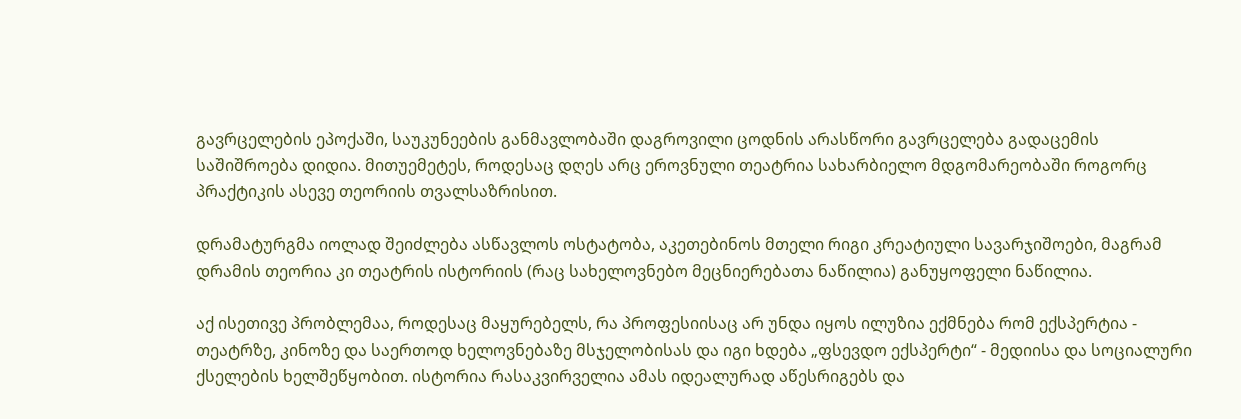გავრცელების ეპოქაში, საუკუნეების განმავლობაში დაგროვილი ცოდნის არასწორი გავრცელება გადაცემის საშიშროება დიდია. მითუემეტეს, როდესაც დღეს არც ეროვნული თეატრია სახარბიელო მდგომარეობაში როგორც პრაქტიკის ასევე თეორიის თვალსაზრისით.

დრამატურგმა იოლად შეიძლება ასწავლოს ოსტატობა, აკეთებინოს მთელი რიგი კრეატიული სავარჯიშოები, მაგრამ დრამის თეორია კი თეატრის ისტორიის (რაც სახელოვნებო მეცნიერებათა ნაწილია) განუყოფელი ნაწილია.

აქ ისეთივე პრობლემაა, როდესაც მაყურებელს, რა პროფესიისაც არ უნდა იყოს ილუზია ექმნება რომ ექსპერტია - თეატრზე, კინოზე და საერთოდ ხელოვნებაზე მსჯელობისას და იგი ხდება „ფსევდო ექსპერტი“ - მედიისა და სოციალური ქსელების ხელშეწყობით. ისტორია რასაკვირველია ამას იდეალურად აწესრიგებს და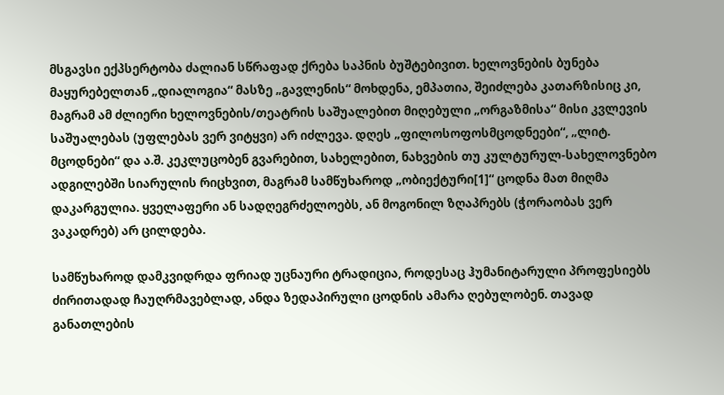მსგავსი ექპსერტობა ძალიან სწრაფად ქრება საპნის ბუშტებივით. ხელოვნების ბუნება მაყურებელთან „დიალოგია“ მასზე „გავლენის“ მოხდენა, ემპათია, შეიძლება კათარზისიც კი, მაგრამ ამ ძლიერი ხელოვნების/თეატრის საშუალებით მიღებული „ორგაზმისა“ მისი კვლევის საშუალებას (უფლებას ვერ ვიტყვი) არ იძლევა. დღეს „ფილოსოფოსმცოდნეები“, „ლიტ. მცოდნები“ და ა.შ. კეკლუცობენ გვარებით, სახელებით, ნახვების თუ კულტურულ-სახელოვნებო ადგილებში სიარულის რიცხვით, მაგრამ სამწუხაროდ „ობიექტური[1]“ ცოდნა მათ მიღმა დაკარგულია. ყველაფერი ან სადღეგრძელოებს, ან მოგონილ ზღაპრებს (ჭორაობას ვერ ვაკადრებ) არ ცილდება.

სამწუხაროდ დამკვიდრდა ფრიად უცნაური ტრადიცია, როდესაც ჰუმანიტარული პროფესიებს ძირითადად ჩაუღრმავებლად, ანდა ზედაპირული ცოდნის ამარა ღებულობენ. თავად განათლების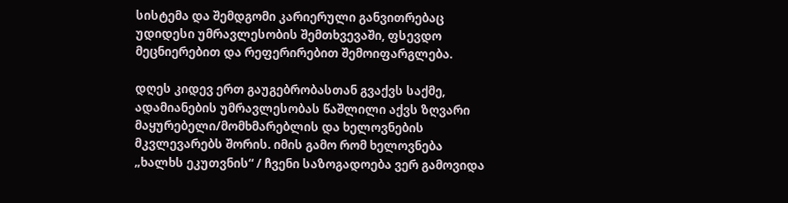სისტემა და შემდგომი კარიერული განვითრებაც უდიდესი უმრავლესობის შემთხვევაში, ფსევდო მეცნიერებით და რეფერირებით შემოიფარგლება.

დღეს კიდევ ერთ გაუგებრობასთან გვაქვს საქმე, ადამიანების უმრავლესობას წაშლილი აქვს ზღვარი  მაყურებელი/მომხმარებლის და ხელოვნების მკვლევარებს შორის. იმის გამო რომ ხელოვნება „ხალხს ეკუთვნის“ / ჩვენი საზოგადოება ვერ გამოვიდა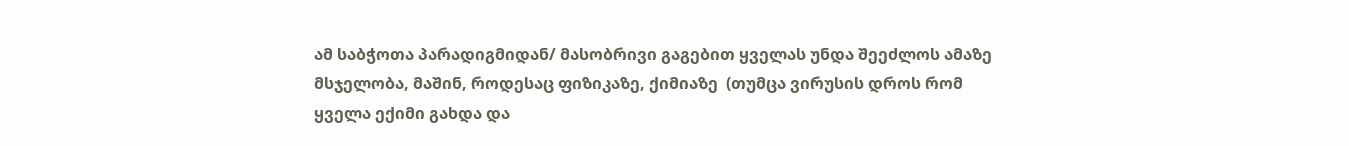ამ საბჭოთა პარადიგმიდან/ მასობრივი გაგებით ყველას უნდა შეეძლოს ამაზე მსჯელობა, მაშინ, როდესაც ფიზიკაზე, ქიმიაზე  (თუმცა ვირუსის დროს რომ ყველა ექიმი გახდა და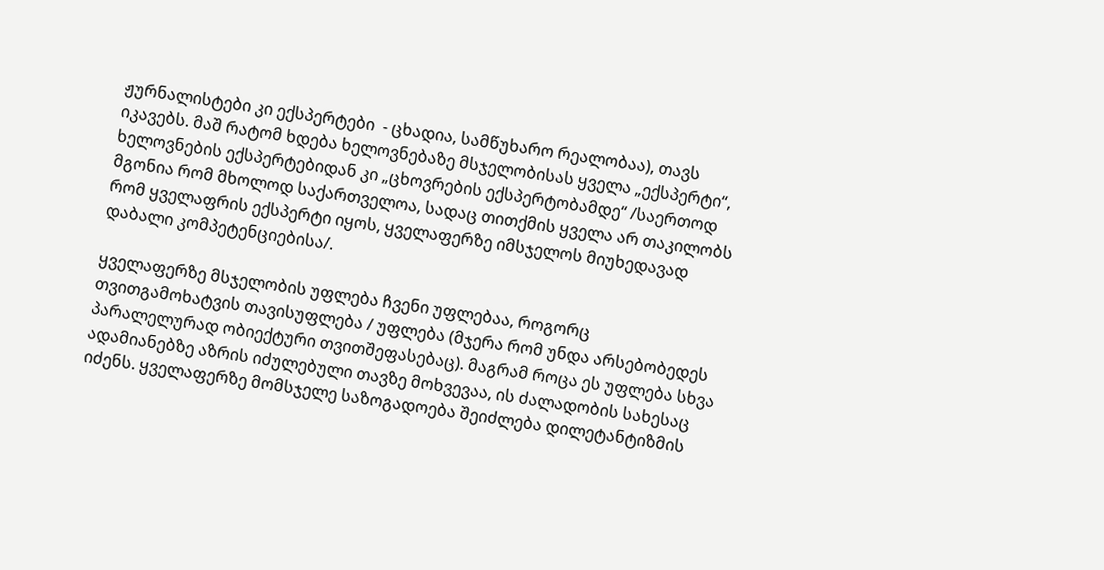ჟურნალისტები კი ექსპერტები  - ცხადია, სამწუხარო რეალობაა), თავს იკავებს. მაშ რატომ ხდება ხელოვნებაზე მსჯელობისას ყველა „ექსპერტი“, ხელოვნების ექსპერტებიდან კი „ცხოვრების ექსპერტობამდე“ /საერთოდ მგონია რომ მხოლოდ საქართველოა, სადაც თითქმის ყველა არ თაკილობს რომ ყველაფრის ექსპერტი იყოს, ყველაფერზე იმსჯელოს მიუხედავად დაბალი კომპეტენციებისა/.

ყველაფერზე მსჯელობის უფლება ჩვენი უფლებაა, როგორც თვითგამოხატვის თავისუფლება / უფლება (მჯერა რომ უნდა არსებობედეს პარალელურად ობიექტური თვითშეფასებაც). მაგრამ როცა ეს უფლება სხვა ადამიანებზე აზრის იძულებული თავზე მოხვევაა, ის ძალადობის სახესაც იძენს. ყველაფერზე მომსჯელე საზოგადოება შეიძლება დილეტანტიზმის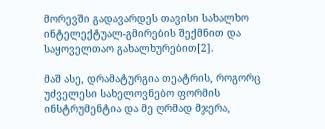მორევში გადავარდეს თავისი სახალხო ინტელექტუალ-გმირების შექმნით და საყოველთაო გახალხურებით[2].

მაშ ასე, დრამატურგია თეატრის, როგორც უძველესი სახელოვნებო ფორმის ინსტრუმენტია და მე ღრმად მჯერა,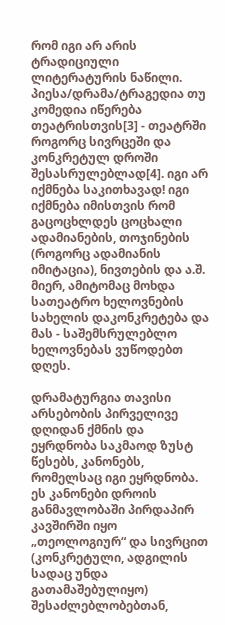რომ იგი არ არის ტრადიციული ლიტერატურის ნაწილი. პიესა/დრამა/ტრაგედია თუ  კომედია იწერება თეატრისთვის[3] - თეატრში როგორც სივრცეში და კონკრეტულ დროში შესასრულებლად[4]. იგი არ იქმნება საკითხავად! იგი იქმნება იმისთვის რომ გაცოცხლდეს ცოცხალი ადამიანების, თოჯინების (როგორც ადამიანის იმიტაცია), ნივთების და ა.შ. მიერ, ამიტომაც მოხდა სათეატრო ხელოვნების სახელის დაკონკრეტება და მას - საშემსრულებლო ხელოვნებას ვუწოდებთ დღეს.

დრამატურგია თავისი არსებობის პირველივე დღიდან ქმნის და ეყრდნობა საკმაოდ ზუსტ წესებს, კანონებს, რომელსაც იგი ეყრდნობა. ეს კანონები დროის განმავლობაში პირდაპირ კავშირში იყო „თეოლოგიურ“ და სივრცით (კონკრეტული, ადგილის სადაც უნდა გათამაშებულიყო) შესაძლებლობებთან,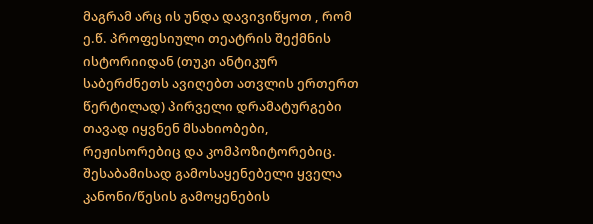მაგრამ არც ის უნდა დავივიწყოთ , რომ ე.წ. პროფესიული თეატრის შექმნის ისტორიიდან (თუკი ანტიკურ საბერძნეთს ავიღებთ ათვლის ერთერთ წერტილად) პირველი დრამატურგები თავად იყვნენ მსახიობები, რეჟისორებიც და კომპოზიტორებიც. შესაბამისად გამოსაყენებელი ყველა კანონი/წესის გამოყენების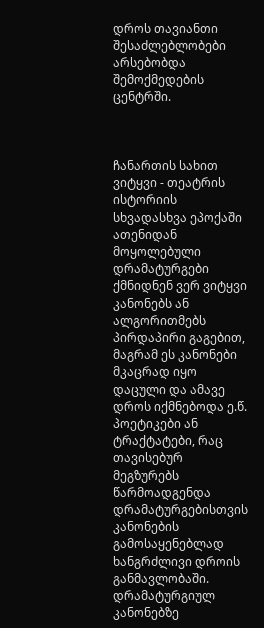დროს თავიანთი შესაძლებლობები არსებობდა შემოქმედების ცენტრში.



ჩანართის სახით ვიტყვი - თეატრის ისტორიის სხვადასხვა ეპოქაში ათენიდან მოყოლებული დრამატურგები ქმნიდნენ ვერ ვიტყვი კანონებს ან ალგორითმებს პირდაპირი გაგებით, მაგრამ ეს კანონები მკაცრად იყო დაცული და ამავე დროს იქმნებოდა ე.წ. პოეტიკები ან ტრაქტატები, რაც თავისებურ მეგზურებს წარმოადგენდა დრამატურგებისთვის კანონების გამოსაყენებლად ხანგრძლივი დროის განმავლობაში. დრამატურგიულ კანონებზე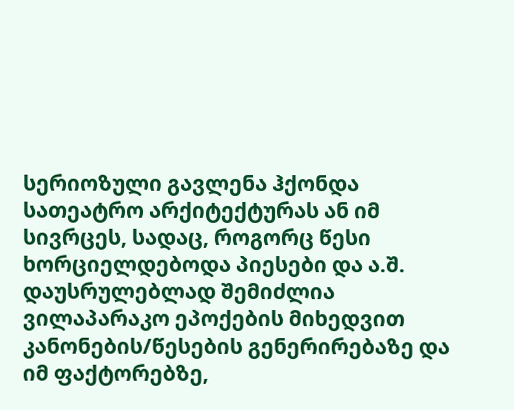სერიოზული გავლენა ჰქონდა სათეატრო არქიტექტურას ან იმ სივრცეს, სადაც, როგორც წესი ხორციელდებოდა პიესები და ა.შ. დაუსრულებლად შემიძლია ვილაპარაკო ეპოქების მიხედვით კანონების/წესების გენერირებაზე და იმ ფაქტორებზე,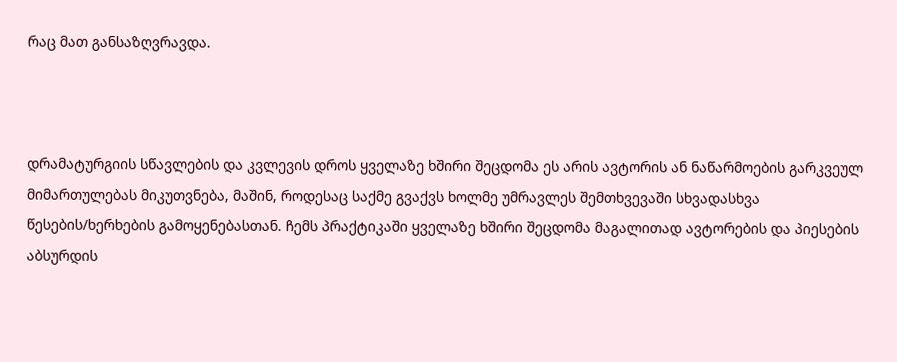რაც მათ განსაზღვრავდა.



დრამატურგიის სწავლების და კვლევის დროს ყველაზე ხშირი შეცდომა ეს არის ავტორის ან ნაწარმოების გარკვეულ მიმართულებას მიკუთვნება, მაშინ, როდესაც საქმე გვაქვს ხოლმე უმრავლეს შემთხვევაში სხვადასხვა წესების/ხერხების გამოყენებასთან. ჩემს პრაქტიკაში ყველაზე ხშირი შეცდომა მაგალითად ავტორების და პიესების აბსურდის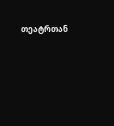თეატრთან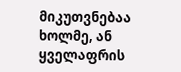მიკუთვნებაა ხოლმე, ან ყველაფრის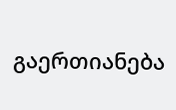გაერთიანება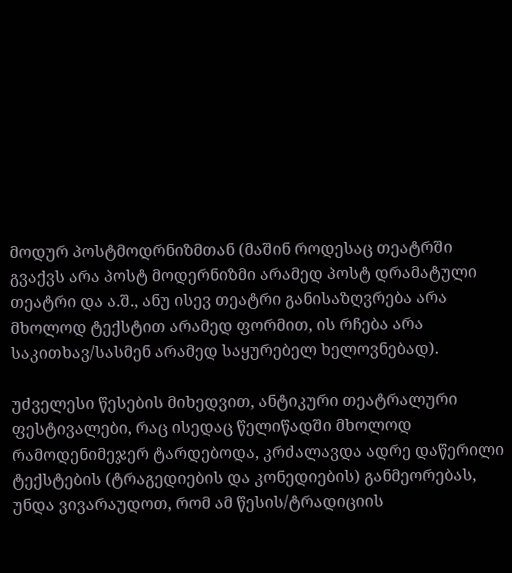მოდურ პოსტმოდრნიზმთან (მაშინ როდესაც თეატრში გვაქვს არა პოსტ მოდერნიზმი არამედ პოსტ დრამატული თეატრი და ა.შ., ანუ ისევ თეატრი განისაზღვრება არა მხოლოდ ტექსტით არამედ ფორმით, ის რჩება არა საკითხავ/სასმენ არამედ საყურებელ ხელოვნებად).

უძველესი წესების მიხედვით, ანტიკური თეატრალური ფესტივალები, რაც ისედაც წელიწადში მხოლოდ რამოდენიმეჯერ ტარდებოდა, კრძალავდა ადრე დაწერილი ტექსტების (ტრაგედიების და კონედიების) განმეორებას, უნდა ვივარაუდოთ, რომ ამ წესის/ტრადიციის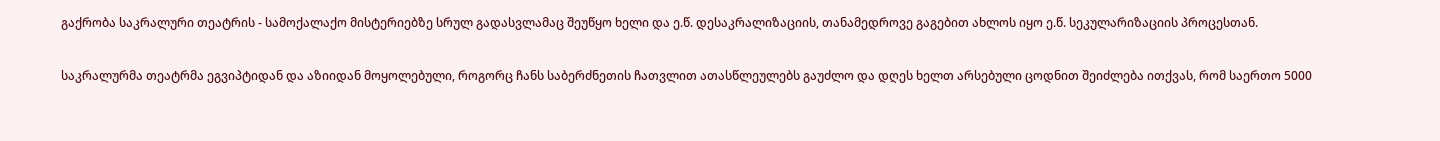გაქრობა საკრალური თეატრის - სამოქალაქო მისტერიებზე სრულ გადასვლამაც შეუწყო ხელი და ე.წ. დესაკრალიზაციის, თანამედროვე გაგებით ახლოს იყო ე.წ. სეკულარიზაციის პროცესთან.

საკრალურმა თეატრმა ეგვიპტიდან და აზიიდან მოყოლებული, როგორც ჩანს საბერძნეთის ჩათვლით ათასწლეულებს გაუძლო და დღეს ხელთ არსებული ცოდნით შეიძლება ითქვას, რომ საერთო 5000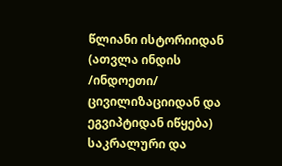წლიანი ისტორიიდან (ათვლა ინდის /ინდოეთი/ ცივილიზაციიდან და ეგვიპტიდან იწყება) საკრალური და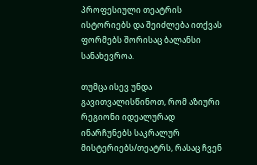პროფესიული თეატრის ისტორიებს და შეიძლება ითქვას ფორმებს შორისაც ბალანსი სანახევროა.

თუმცა ისევ უნდა გავითვალისწინოთ, რომ აზიური რეგიონი იდეალურად ინარჩუნებს საკრალურ მისტერიებს/თეატრს, რასაც ჩვენ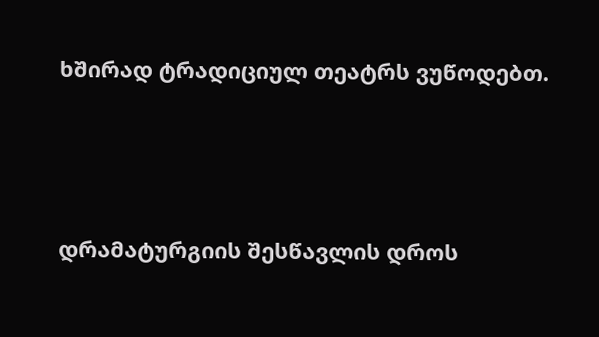ხშირად ტრადიციულ თეატრს ვუწოდებთ.



დრამატურგიის შესწავლის დროს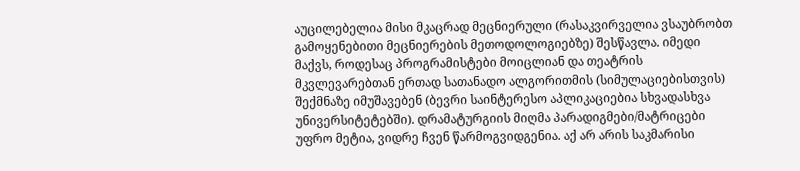აუცილებელია მისი მკაცრად მეცნიერული (რასაკვირველია ვსაუბრობთ გამოყენებითი მეცნიერების მეთოდოლოგიებზე) შესწავლა. იმედი მაქვს, როდესაც პროგრამისტები მოიცლიან და თეატრის მკვლევარებთან ერთად სათანადო ალგორითმის (სიმულაციებისთვის) შექმნაზე იმუშავებენ (ბევრი საინტერესო აპლიკაციებია სხვადასხვა უნივერსიტეტებში). დრამატურგიის მიღმა პარადიგმები/მატრიცები უფრო მეტია, ვიდრე ჩვენ წარმოგვიდგენია. აქ არ არის საკმარისი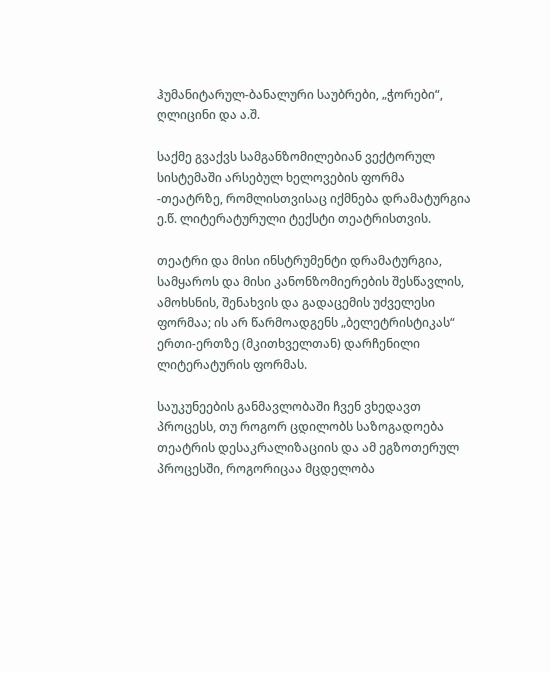ჰუმანიტარულ-ბანალური საუბრები, „ჭორები“, ღლიცინი და ა.შ.

საქმე გვაქვს სამგანზომილებიან ვექტორულ სისტემაში არსებულ ხელოვების ფორმა -თეატრზე, რომლისთვისაც იქმნება დრამატურგია ე.წ. ლიტერატურული ტექსტი თეატრისთვის.

თეატრი და მისი ინსტრუმენტი დრამატურგია, სამყაროს და მისი კანონზომიერების შესწავლის, ამოხსნის, შენახვის და გადაცემის უძველესი ფორმაა; ის არ წარმოადგენს „ბელეტრისტიკას“ ერთი-ერთზე (მკითხველთან) დარჩენილი ლიტერატურის ფორმას.

საუკუნეების განმავლობაში ჩვენ ვხედავთ პროცესს, თუ როგორ ცდილობს საზოგადოება თეატრის დესაკრალიზაციის და ამ ეგზოთერულ პროცესში, როგორიცაა მცდელობა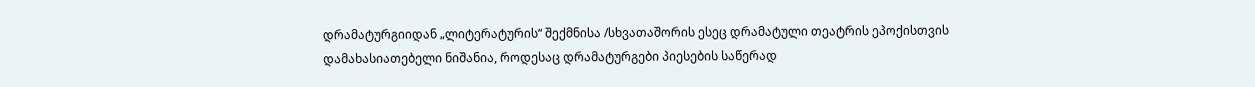დრამატურგიიდან „ლიტერატურის“ შექმნისა /სხვათაშორის ესეც დრამატული თეატრის ეპოქისთვის დამახასიათებელი ნიშანია, როდესაც დრამატურგები პიესების საწერად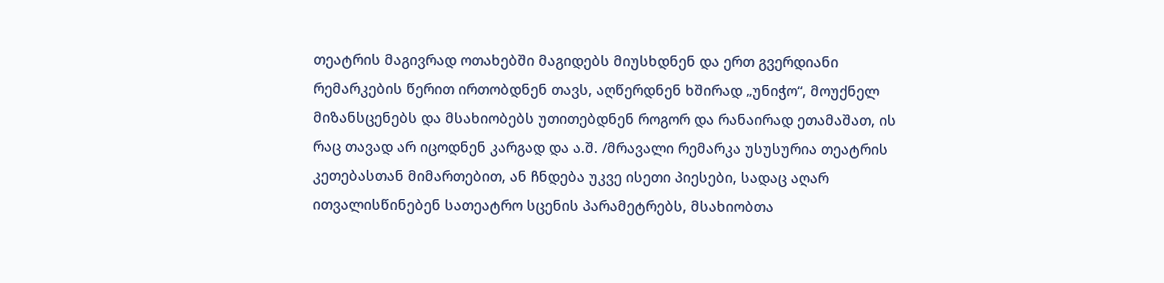თეატრის მაგივრად ოთახებში მაგიდებს მიუსხდნენ და ერთ გვერდიანი რემარკების წერით ირთობდნენ თავს, აღწერდნენ ხშირად „უნიჭო“, მოუქნელ მიზანსცენებს და მსახიობებს უთითებდნენ როგორ და რანაირად ეთამაშათ, ის რაც თავად არ იცოდნენ კარგად და ა.შ. /მრავალი რემარკა უსუსურია თეატრის კეთებასთან მიმართებით, ან ჩნდება უკვე ისეთი პიესები, სადაც აღარ ითვალისწინებენ სათეატრო სცენის პარამეტრებს, მსახიობთა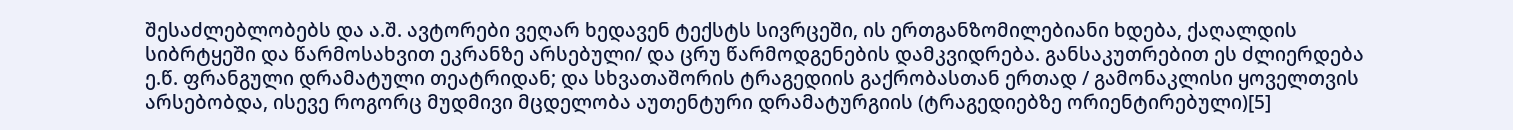შესაძლებლობებს და ა.შ. ავტორები ვეღარ ხედავენ ტექსტს სივრცეში, ის ერთგანზომილებიანი ხდება, ქაღალდის სიბრტყეში და წარმოსახვით ეკრანზე არსებული/ და ცრუ წარმოდგენების დამკვიდრება. განსაკუთრებით ეს ძლიერდება ე.წ. ფრანგული დრამატული თეატრიდან; და სხვათაშორის ტრაგედიის გაქრობასთან ერთად / გამონაკლისი ყოველთვის არსებობდა, ისევე როგორც მუდმივი მცდელობა აუთენტური დრამატურგიის (ტრაგედიებზე ორიენტირებული)[5]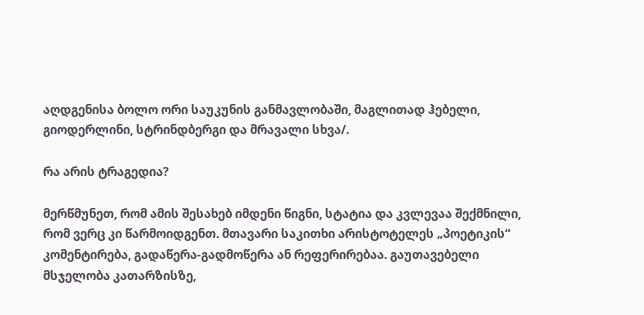აღდგენისა ბოლო ორი საუკუნის განმავლობაში, მაგლითად ჰებელი, გიოდერლინი, სტრინდბერგი და მრავალი სხვა/.

რა არის ტრაგედია?

მერწმუნეთ, რომ ამის შესახებ იმდენი წიგნი, სტატია და კვლევაა შექმნილი, რომ ვერც კი წარმოიდგენთ. მთავარი საკითხი არისტოტელეს „პოეტიკის“ კომენტირება, გადაწერა-გადმოწერა ან რეფერირებაა. გაუთავებელი მსჯელობა კათარზისზე,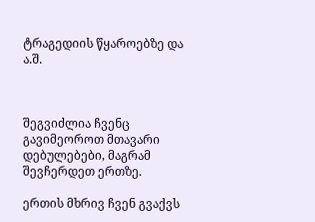ტრაგედიის წყაროებზე და ა.შ.



შეგვიძლია ჩვენც გავიმეოროთ მთავარი დებულებები, მაგრამ შევჩერდეთ ერთზე.

ერთის მხრივ ჩვენ გვაქვს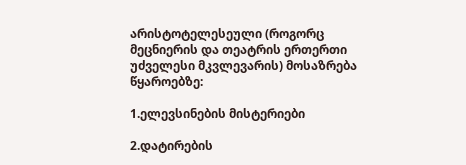არისტოტელესეული (როგორც მეცნიერის და თეატრის ერთერთი უძველესი მკვლევარის) მოსაზრება წყაროებზე:

1.ელევსინების მისტერიები

2.დატირების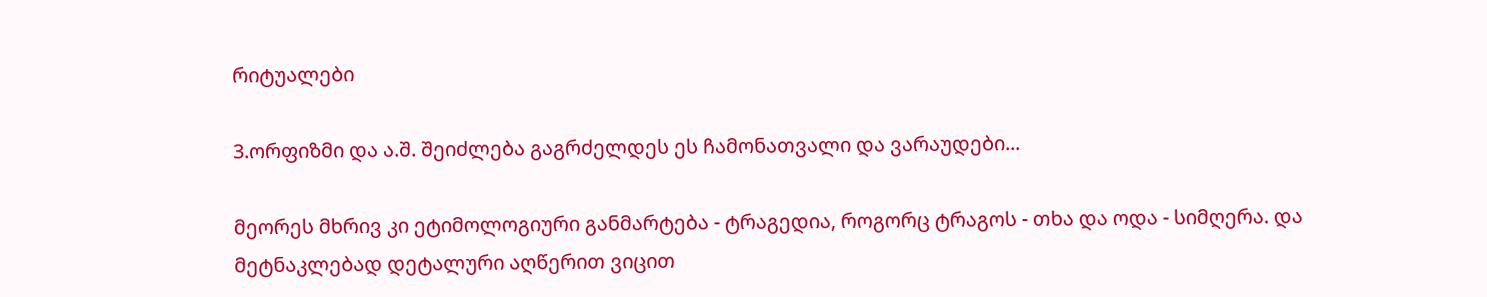რიტუალები

3.ორფიზმი და ა.შ. შეიძლება გაგრძელდეს ეს ჩამონათვალი და ვარაუდები...

მეორეს მხრივ კი ეტიმოლოგიური განმარტება - ტრაგედია, როგორც ტრაგოს - თხა და ოდა - სიმღერა. და მეტნაკლებად დეტალური აღწერით ვიცით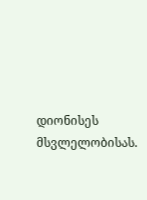დიონისეს მსვლელობისას.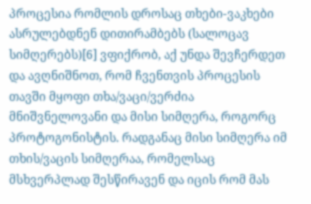პროცესია რომლის დროსაც თხები-ვაკხები ასრულებდნენ დითირამბებს (სალოცავ სიმღერებს)[6] ვფიქრობ, აქ უნდა შევჩერდეთ და ავღნიშნოთ, რომ ჩვენთვის პროცესის თავში მყოფი თხა/ვაცი/ვერძია მნიშვნელოვანი და მისი სიმღერა, როგორც პროტოგონისტის. რადგანაც მისი სიმღერა იმ თხის/ვაცის სიმღერაა, რომელსაც მსხვერპლად შესწირავენ და იცის რომ მას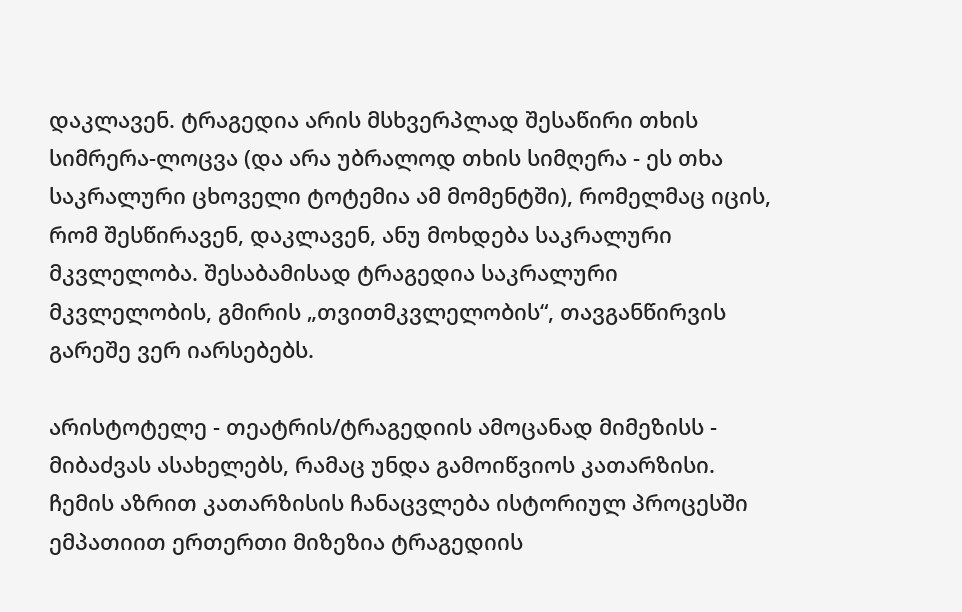დაკლავენ. ტრაგედია არის მსხვერპლად შესაწირი თხის სიმრერა-ლოცვა (და არა უბრალოდ თხის სიმღერა - ეს თხა საკრალური ცხოველი ტოტემია ამ მომენტში), რომელმაც იცის, რომ შესწირავენ, დაკლავენ, ანუ მოხდება საკრალური მკვლელობა. შესაბამისად ტრაგედია საკრალური მკვლელობის, გმირის „თვითმკვლელობის“, თავგანწირვის გარეშე ვერ იარსებებს.

არისტოტელე - თეატრის/ტრაგედიის ამოცანად მიმეზისს - მიბაძვას ასახელებს, რამაც უნდა გამოიწვიოს კათარზისი. ჩემის აზრით კათარზისის ჩანაცვლება ისტორიულ პროცესში ემპათიით ერთერთი მიზეზია ტრაგედიის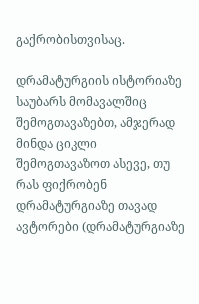გაქრობისთვისაც.

დრამატურგიის ისტორიაზე საუბარს მომავალშიც შემოგთავაზებთ, ამჯერად მინდა ციკლი შემოგთავაზოთ ასევე, თუ რას ფიქრობენ დრამატურგიაზე თავად ავტორები (დრამატურგიაზე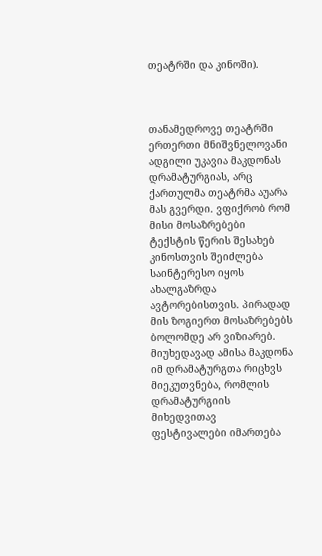თეატრში და კინოში).



თანამედროვე თეატრში ერთერთი მნიშვნელოვანი ადგილი უკავია მაკდონას დრამატურგიას, არც ქართულმა თეატრმა აუარა მას გვერდი. ვფიქრობ რომ მისი მოსაზრებები ტექსტის წერის შესახებ კინოსთვის შეიძლება საინტერესო იყოს ახალგაზრდა ავტორებისთვის. პირადად მის ზოგიერთ მოსაზრებებს ბოლომდე არ ვიზიარებ. მიუხედავად ამისა მაკდონა იმ დრამატურგთა რიცხვს მიეკუთვნება, რომლის დრამატურგიის მიხედვითავ ფესტივალები იმართება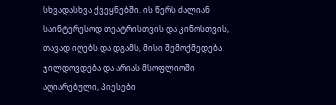სხვადასხვა ქვეყნებში. ის წერს ძალიან საინტერესოდ თეატრისთვის და კინოსთვის, თავად იღებს და დგამს, მისი შემოქმედება ჯილდოვდება და არიას მსოფლიოში აღიარებული, პიესები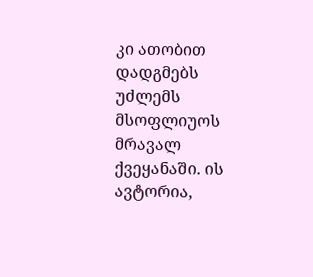კი ათობით დადგმებს უძლემს მსოფლიუოს მრავალ ქვეყანაში. ის ავტორია,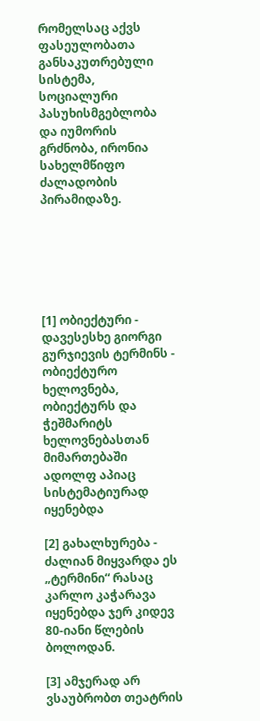რომელსაც აქვს ფასეულობათა განსაკუთრებული სისტემა, სოციალური პასუხისმგებლობა და იუმორის გრძნობა, ირონია სახელმწიფო ძალადობის პირამიდაზე.






[1] ობიექტური - დავესესხე გიორგი გურჯიევის ტერმინს - ობიექტურო ხელოვნება, ობიექტურს და ჭეშმარიტს ხელოვნებასთან მიმართებაში ადოლფ აპიაც სისტემატიურად იყენებდა

[2] გახალხურება - ძალიან მიყვარდა ეს „ტერმინი“ რასაც კარლო კაჭარავა იყენებდა ჯერ კიდევ 80-იანი წლების ბოლოდან.

[3] ამჯერად არ ვსაუბრობთ თეატრის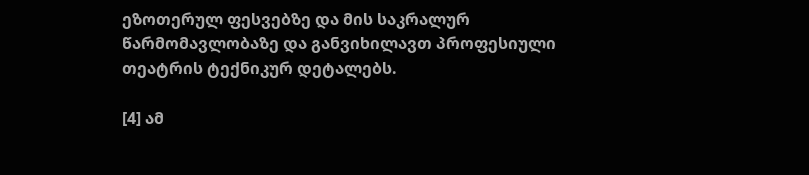ეზოთერულ ფესვებზე და მის საკრალურ წარმომავლობაზე და განვიხილავთ პროფესიული თეატრის ტექნიკურ დეტალებს.

[4] ამ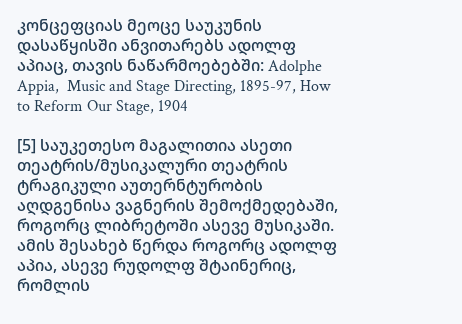კონცეფციას მეოცე საუკუნის დასაწყისში ანვითარებს ადოლფ აპიაც, თავის ნაწარმოებებში: Adolphe  Appia,  Music and Stage Directing, 1895-97, How to Reform Our Stage, 1904

[5] საუკეთესო მაგალითია ასეთი თეატრის/მუსიკალური თეატრის ტრაგიკული აუთერნტურობის აღდგენისა ვაგნერის შემოქმედებაში, როგორც ლიბრეტოში ასევე მუსიკაში. ამის შესახებ წერდა როგორც ადოლფ აპია, ასევე რუდოლფ შტაინერიც, რომლის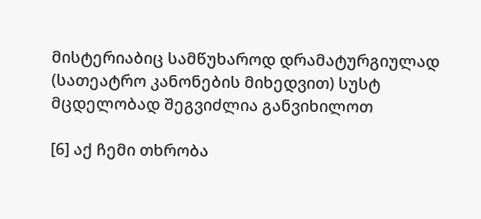მისტერიაბიც სამწუხაროდ დრამატურგიულად (სათეატრო კანონების მიხედვით) სუსტ მცდელობად შეგვიძლია განვიხილოთ

[6] აქ ჩემი თხრობა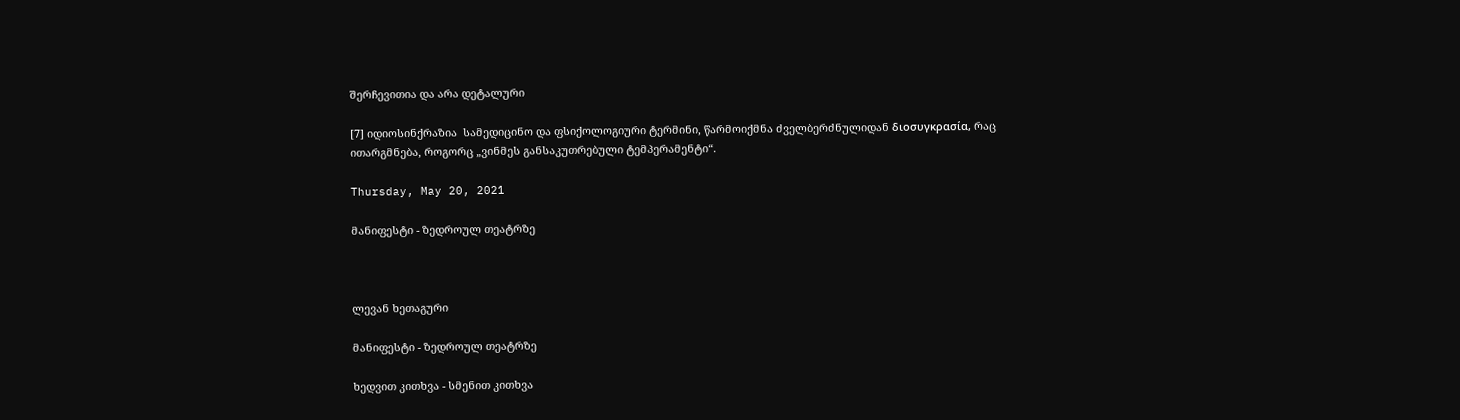შერჩევითია და არა დეტალური

[7] იდიოსინქრაზია  სამედიცინო და ფსიქოლოგიური ტერმინი, წარმოიქმნა ძველბერძნულიდან διοσυγκρασία, რაც ითარგმნება, როგორც „ვინმეს განსაკუთრებული ტემპერამენტი“.

Thursday, May 20, 2021

მანიფესტი - ზედროულ თეატრზე



ლევან ხეთაგური

მანიფესტი - ზედროულ თეატრზე

ხედვით კითხვა - სმენით კითხვა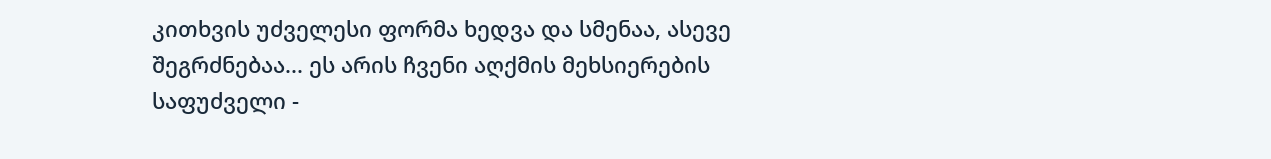კითხვის უძველესი ფორმა ხედვა და სმენაა, ასევე შეგრძნებაა... ეს არის ჩვენი აღქმის მეხსიერების საფუძველი -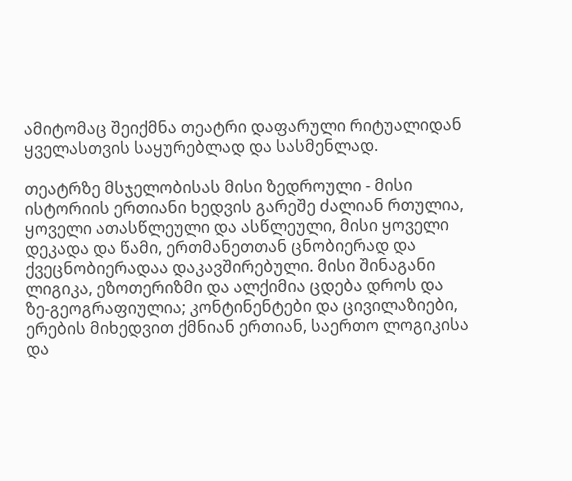ამიტომაც შეიქმნა თეატრი დაფარული რიტუალიდან ყველასთვის საყურებლად და სასმენლად.

თეატრზე მსჯელობისას მისი ზედროული - მისი ისტორიის ერთიანი ხედვის გარეშე ძალიან რთულია, ყოველი ათასწლეული და ასწლეული, მისი ყოველი დეკადა და წამი, ერთმანეთთან ცნობიერად და ქვეცნობიერადაა დაკავშირებული. მისი შინაგანი ლიგიკა, ეზოთერიზმი და ალქიმია ცდება დროს და ზე-გეოგრაფიულია; კონტინენტები და ცივილაზიები, ერების მიხედვით ქმნიან ერთიან, საერთო ლოგიკისა და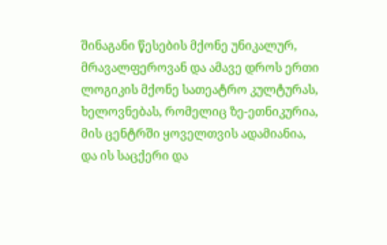შინაგანი წესების მქონე უნიკალურ, მრავალფეროვან და ამავე დროს ერთი ლოგიკის მქონე სათეატრო კულტურას, ხელოვნებას, რომელიც ზე-ეთნიკურია, მის ცენტრში ყოველთვის ადამიანია, და ის საცქერი და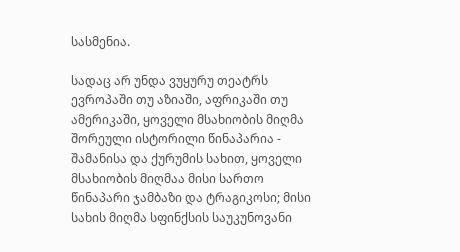სასმენია.

სადაც არ უნდა ვუყურუ თეატრს ევროპაში თუ აზიაში, აფრიკაში თუ ამერიკაში, ყოველი მსახიობის მიღმა შორეული ისტორილი წინაპარია - შამანისა და ქურუმის სახით, ყოველი მსახიობის მიღმაა მისი სართო წინაპარი ჯამბაზი და ტრაგიკოსი; მისი სახის მიღმა სფინქსის საუკუნოვანი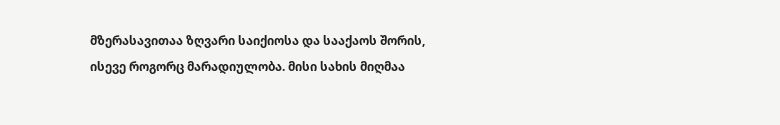მზერასავითაა ზღვარი საიქიოსა და სააქაოს შორის, ისევე როგორც მარადიულობა. მისი სახის მიღმაა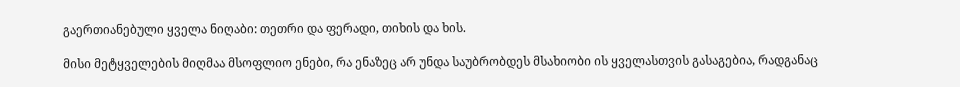გაერთიანებული ყველა ნიღაბი: თეთრი და ფერადი, თიხის და ხის.

მისი მეტყველების მიღმაა მსოფლიო ენები, რა ენაზეც არ უნდა საუბრობდეს მსახიობი ის ყველასთვის გასაგებია, რადგანაც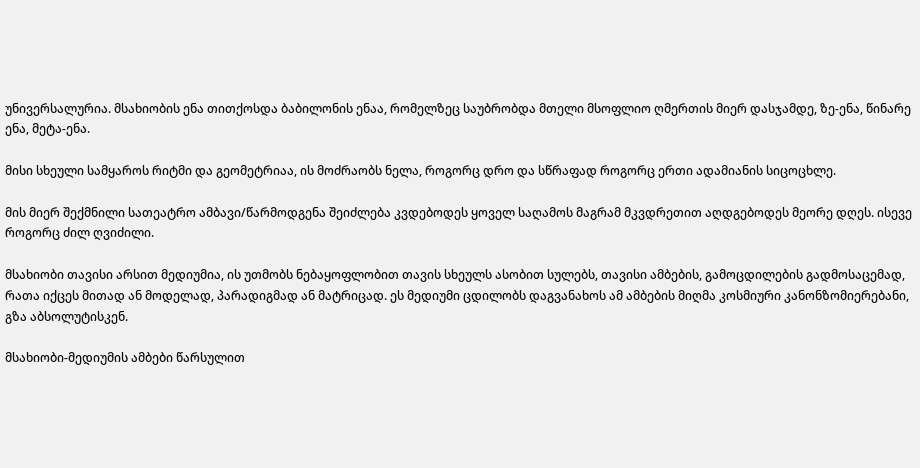უნივერსალურია. მსახიობის ენა თითქოსდა ბაბილონის ენაა, რომელზეც საუბრობდა მთელი მსოფლიო ღმერთის მიერ დასჯამდე, ზე-ენა, წინარე ენა, მეტა-ენა.

მისი სხეული სამყაროს რიტმი და გეომეტრიაა, ის მოძრაობს ნელა, როგორც დრო და სწრაფად როგორც ერთი ადამიანის სიცოცხლე.

მის მიერ შექმნილი სათეატრო ამბავი/წარმოდგენა შეიძლება კვდებოდეს ყოველ საღამოს მაგრამ მკვდრეთით აღდგებოდეს მეორე დღეს. ისევე როგორც ძილ ღვიძილი.

მსახიობი თავისი არსით მედიუმია, ის უთმობს ნებაყოფლობით თავის სხეულს ასობით სულებს, თავისი ამბების, გამოცდილების გადმოსაცემად, რათა იქცეს მითად ან მოდელად, პარადიგმად ან მატრიცად. ეს მედიუმი ცდილობს დაგვანახოს ამ ამბების მიღმა კოსმიური კანონზომიერებანი, გზა აბსოლუტისკენ.

მსახიობი-მედიუმის ამბები წარსულით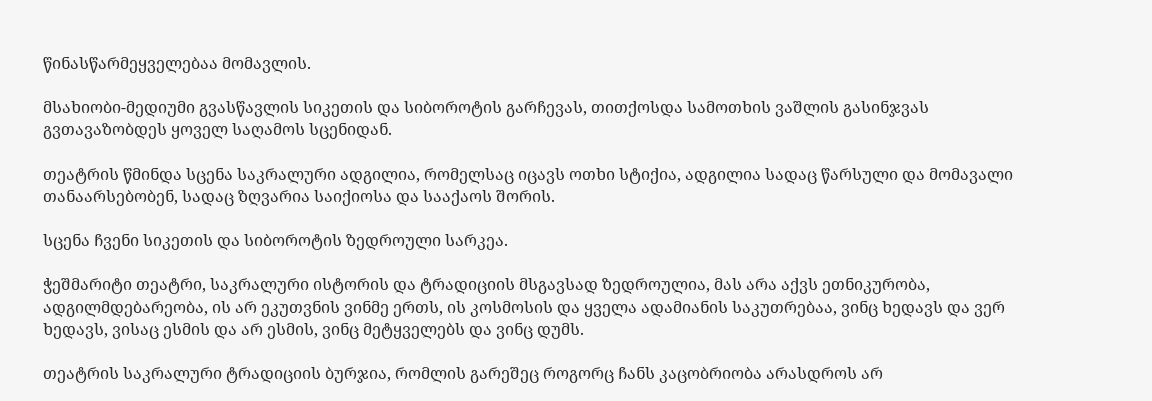წინასწარმეყველებაა მომავლის.

მსახიობი-მედიუმი გვასწავლის სიკეთის და სიბოროტის გარჩევას, თითქოსდა სამოთხის ვაშლის გასინჯვას გვთავაზობდეს ყოველ საღამოს სცენიდან.

თეატრის წმინდა სცენა საკრალური ადგილია, რომელსაც იცავს ოთხი სტიქია, ადგილია სადაც წარსული და მომავალი თანაარსებობენ, სადაც ზღვარია საიქიოსა და სააქაოს შორის.

სცენა ჩვენი სიკეთის და სიბოროტის ზედროული სარკეა.

ჭეშმარიტი თეატრი, საკრალური ისტორის და ტრადიციის მსგავსად ზედროულია, მას არა აქვს ეთნიკურობა, ადგილმდებარეობა, ის არ ეკუთვნის ვინმე ერთს, ის კოსმოსის და ყველა ადამიანის საკუთრებაა, ვინც ხედავს და ვერ ხედავს, ვისაც ესმის და არ ესმის, ვინც მეტყველებს და ვინც დუმს.

თეატრის საკრალური ტრადიციის ბურჯია, რომლის გარეშეც როგორც ჩანს კაცობრიობა არასდროს არ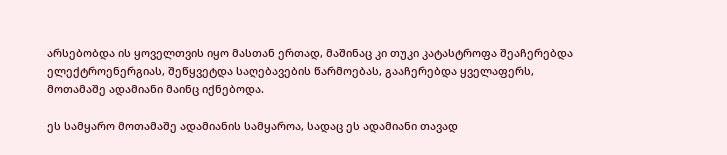არსებობდა ის ყოველთვის იყო მასთან ერთად, მაშინაც კი თუკი კატასტროფა შეაჩერებდა ელექტროენერგიას, შეწყვეტდა საღებავების წარმოებას, გააჩერებდა ყველაფერს, მოთამაშე ადამიანი მაინც იქნებოდა.

ეს სამყარო მოთამაშე ადამიანის სამყაროა, სადაც ეს ადამიანი თავად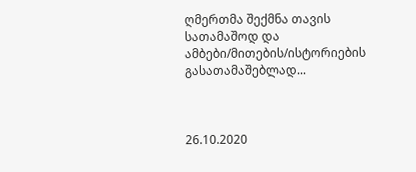ღმერთმა შექმნა თავის სათამაშოდ და ამბები/მითების/ისტორიების გასათამაშებლად...



26.10.2020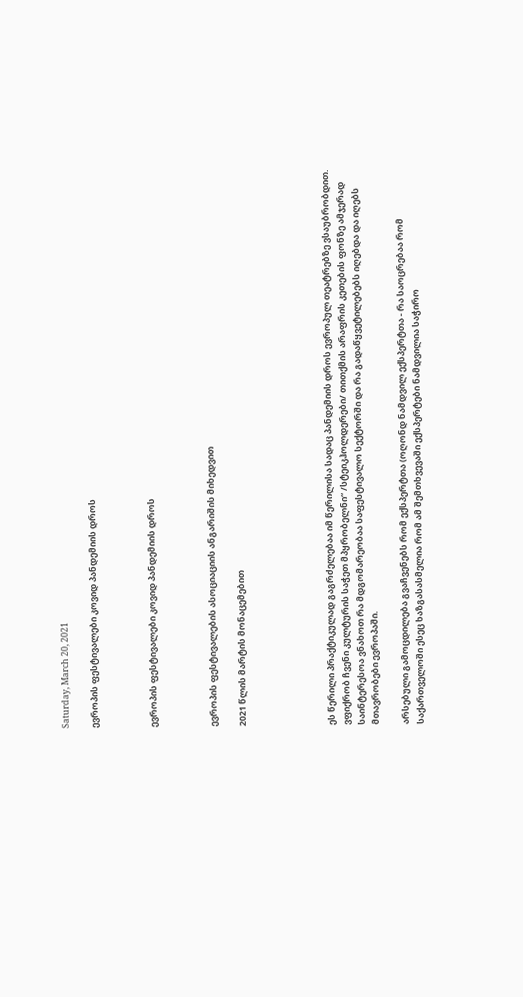Saturday, March 20, 2021

ევროპის ფესტივალები კოვიდ პანდემიის დროს



ევროპის ფესტივალები კოვიდ პანდემიის დროს



ევროპის ფესტივალების ასოციაციის ანგარიშის მიხედვით

2021 წლის მარტის მონაცემებით





ეს წერილი პრაქტიკულად გაგრძელებაა იმ წერილისა სადაც პანდემიის დროს ევროპულ თეატრებზე ვსაუბრობდით. ვფიქრობ ჩვენი კულტურის საჭეთ მპყრობელნი“ /სტეიკჰოლდერები/ თითქმის არაფრის კეთების ფონზე ამჯერად საინტერესოა ვნახოთ რა მდგომარეობაა საფესტივალო სექტორში და რა გადაწყვეტილებებს იღებდა და იღებს მთავრობები ევროპაში.

არსებული გამოცდილება გვაჩვენებს რომ ექსპერტთა (ოღონდ ნამდვილ ექსპერტთა - რა საოცრებაა რომ საქართველოში ესეც ხაზგასასმელია რომ ამ შემთხვევაში ექსპერტები ნამდვილია საჭირო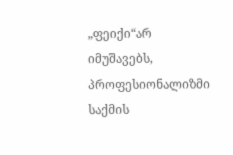„ფეიქი“არ იმუშავებს, პროფესიონალიზმი საქმის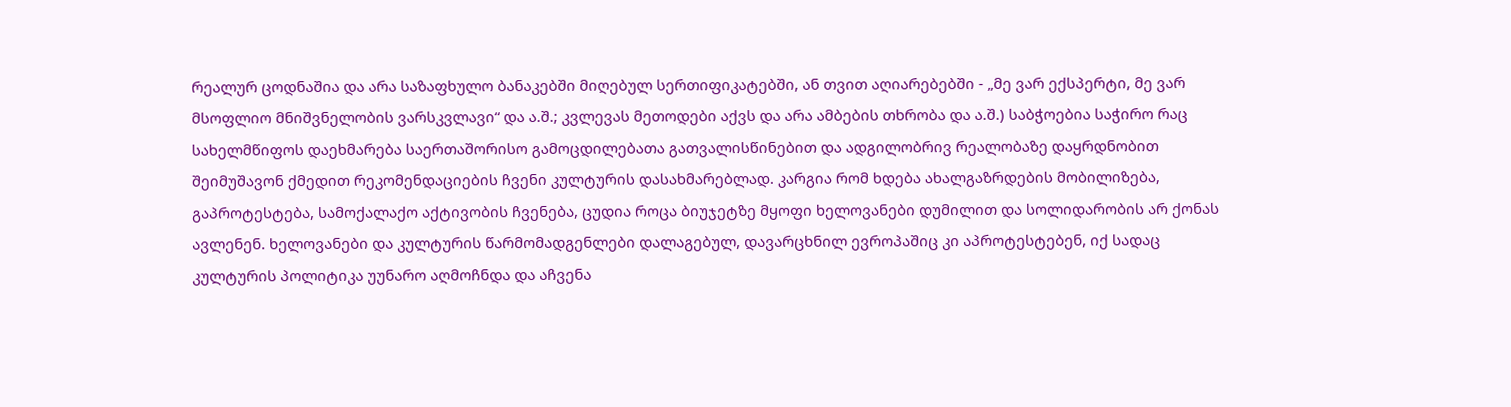რეალურ ცოდნაშია და არა საზაფხულო ბანაკებში მიღებულ სერთიფიკატებში, ან თვით აღიარებებში - „მე ვარ ექსპერტი, მე ვარ მსოფლიო მნიშვნელობის ვარსკვლავი“ და ა.შ.; კვლევას მეთოდები აქვს და არა ამბების თხრობა და ა.შ.) საბჭოებია საჭირო რაც სახელმწიფოს დაეხმარება საერთაშორისო გამოცდილებათა გათვალისწინებით და ადგილობრივ რეალობაზე დაყრდნობით შეიმუშავონ ქმედით რეკომენდაციების ჩვენი კულტურის დასახმარებლად. კარგია რომ ხდება ახალგაზრდების მობილიზება, გაპროტესტება, სამოქალაქო აქტივობის ჩვენება, ცუდია როცა ბიუჯეტზე მყოფი ხელოვანები დუმილით და სოლიდარობის არ ქონას ავლენენ. ხელოვანები და კულტურის წარმომადგენლები დალაგებულ, დავარცხნილ ევროპაშიც კი აპროტესტებენ, იქ სადაც კულტურის პოლიტიკა უუნარო აღმოჩნდა და აჩვენა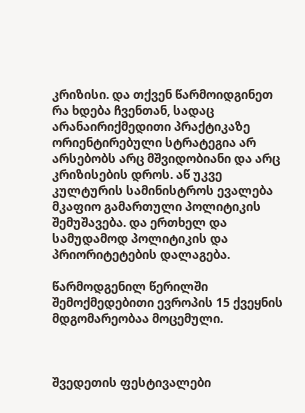კრიზისი. და თქვენ წარმოიდგინეთ რა ხდება ჩვენთან, სადაც არანაირიქმედითი პრაქტიკაზე ორიენტირებული სტრატეგია არ არსებობს არც მშვიდობიანი და არც კრიზისების დროს. აწ უკვე კულტურის სამინისტროს ევალება მკაფიო გამართული პოლიტიკის შემუშავება. და ერთხელ და სამუდამოდ პოლიტიკის და პრიორიტეტების დალაგება.

წარმოდგენილ წერილში შემოქმედებითი ევროპის 15 ქვეყნის მდგომარეობაა მოცემული.



შვედეთის ფესტივალები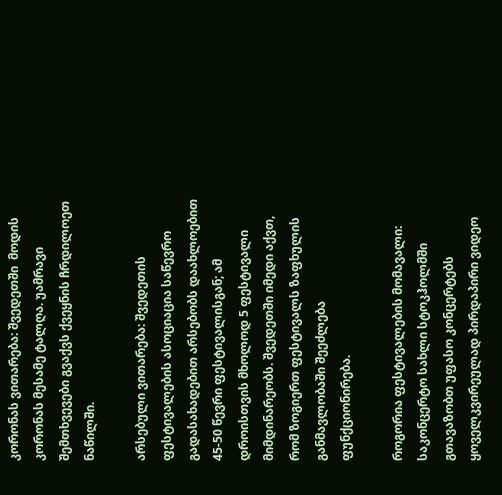კორონას ვითარება: შვედეთში  მოდის კორონას მესამე ტალღა. უამრავი შემთხვევები გვაქვს ქვეყნის ჩრდილოეთ ნაწილში.

არსებული ვითარება: შვედეთის ფესტივალების ასოციაცია საწევრო გადასახადებით არსებობს დაახლოებით 45-50 წევრი ფესტივალისგან; ამ დროისთვის მხოლოდ 5 ფესტივალი მიმდინარეობს. შვედეთში იმედი აქვთ, რომ ზოგიერთ ფესტივალს ზაფხულის განმავლობაში შეეძლება ფუნქციონირება.

როგორია ფესტივალების მომავალი: საკონცერტო სახლი სტოკჰოლმში გთავაზობთ უფასო კონცერტებს ყოველკვირეულად პირდაპირი ვიდეო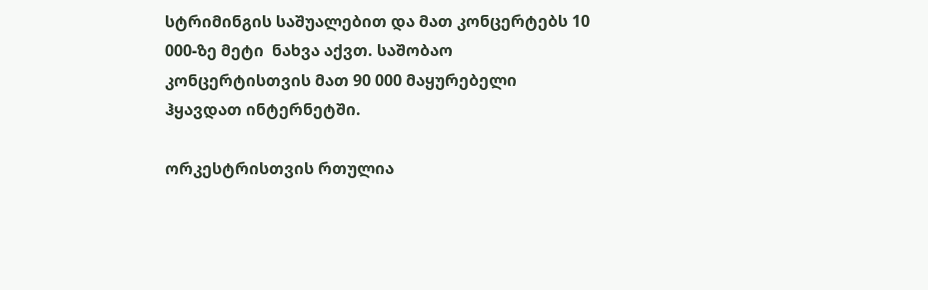სტრიმინგის საშუალებით და მათ კონცერტებს 10 000-ზე მეტი  ნახვა აქვთ. საშობაო კონცერტისთვის მათ 90 000 მაყურებელი ჰყავდათ ინტერნეტში.

ორკესტრისთვის რთულია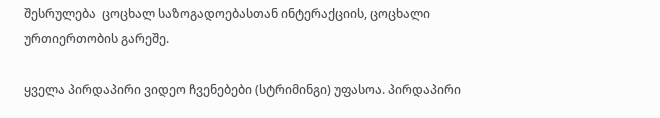შესრულება  ცოცხალ საზოგადოებასთან ინტერაქციის, ცოცხალი ურთიერთობის გარეშე.

ყველა პირდაპირი ვიდეო ჩვენებები (სტრიმინგი) უფასოა. პირდაპირი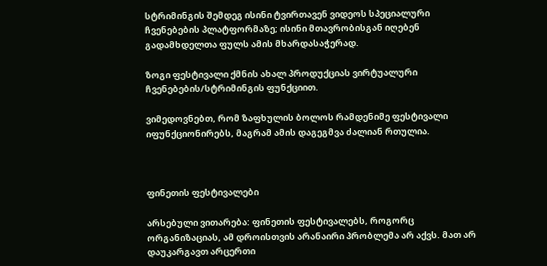სტრიმინგის შემდეგ ისინი ტვირთავენ ვიდეოს სპეციალური ჩვენებების პლატფორმაზე; ისინი მთავრობისგან იღებენ გადამხდელთა ფულს ამის მხარდასაჭერად.

ზოგი ფესტივალი ქმნის ახალ პროდუქციას ვირტუალური ჩვენებების/სტრიმინგის ფუნქციით.

ვიმედოვნებთ, რომ ზაფხულის ბოლოს რამდენიმე ფესტივალი იფუნქციონირებს, მაგრამ ამის დაგეგმვა ძალიან რთულია.



ფინეთის ფესტივალები

არსებული ვითარება: ფინეთის ფესტივალებს, როგორც ორგანიზაციას, ამ დროისთვის არანაირი პრობლემა არ აქვს. მათ არ დაუკარგავთ არცერთი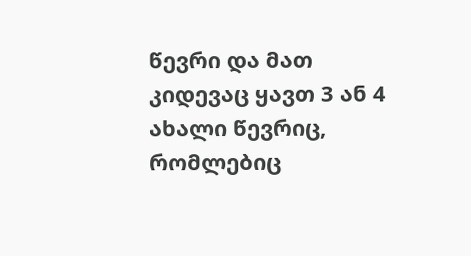წევრი და მათ კიდევაც ყავთ 3 ან 4 ახალი წევრიც, რომლებიც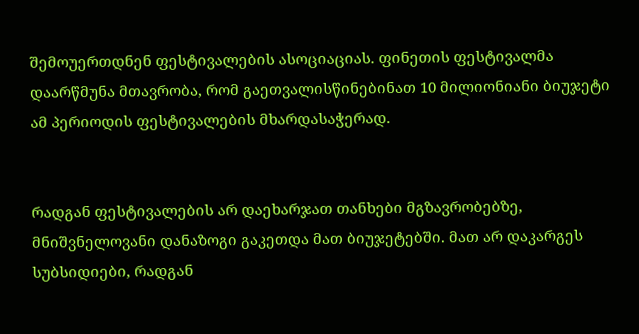შემოუერთდნენ ფესტივალების ასოციაციას. ფინეთის ფესტივალმა დაარწმუნა მთავრობა, რომ გაეთვალისწინებინათ 10 მილიონიანი ბიუჯეტი ამ პერიოდის ფესტივალების მხარდასაჭერად.


რადგან ფესტივალების არ დაეხარჯათ თანხები მგზავრობებზე, მნიშვნელოვანი დანაზოგი გაკეთდა მათ ბიუჯეტებში. მათ არ დაკარგეს სუბსიდიები, რადგან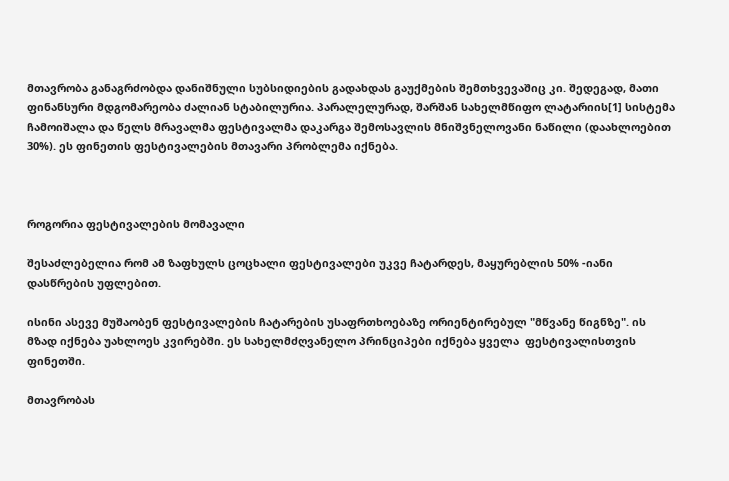მთავრობა განაგრძობდა დანიშნული სუბსიდიების გადახდას გაუქმების შემთხვევაშიც კი. შედეგად, მათი ფინანსური მდგომარეობა ძალიან სტაბილურია. პარალელურად, შარშან სახელმწიფო ლატარიის[1] სისტემა ჩამოიშალა და წელს მრავალმა ფესტივალმა დაკარგა შემოსავლის მნიშვნელოვანი ნაწილი (დაახლოებით 30%). ეს ფინეთის ფესტივალების მთავარი პრობლემა იქნება.



როგორია ფესტივალების მომავალი

შესაძლებელია რომ ამ ზაფხულს ცოცხალი ფესტივალები უკვე ჩატარდეს, მაყურებლის 50% -იანი დასწრების უფლებით.

ისინი ასევე მუშაობენ ფესტივალების ჩატარების უსაფრთხოებაზე ორიენტირებულ "მწვანე წიგნზე". ის მზად იქნება უახლოეს კვირებში. ეს სახელმძღვანელო პრინციპები იქნება ყველა  ფესტივალისთვის ფინეთში.

მთავრობას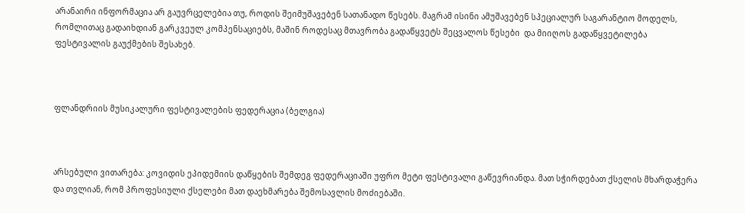არანაირი ინფორმაცია არ გაუვრცელებია თუ, როდის შეიმუშავებენ სათანადო წესებს. მაგრამ ისინი ამუშავებენ სპეციალურ საგარანტიო მოდელს, რომლითაც გადაიხდიან გარკვეულ კომპენსაციებს, მაშინ როდესაც მთავრობა გადაწყვეტს შეცვალოს წესები  და მიიღოს გადაწყვეტილება ფესტივალის გაუქმების შესახებ.



ფლანდრიის მუსიკალური ფესტივალების ფედერაცია (ბელგია)



არსებული ვითარება: კოვიდის ეპიდემიის დაწყების შემდეგ ფედერაციაში უფრო მეტი ფესტივალი გაწევრიანდა. მათ სჭირდებათ ქსელის მხარდაჭერა და თვლიან, რომ პროფესიული ქსელები მათ დაეხმარება შემოსავლის მოძიებაში.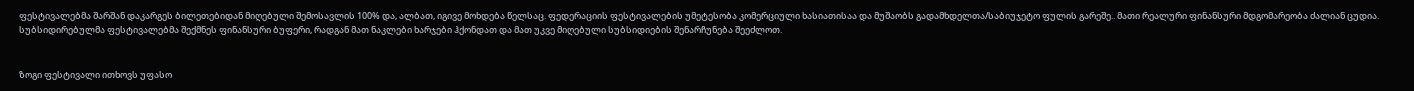ფესტივალებმა შარშან დაკარგეს ბილეთებიდან მიღებული შემოსავლის 100% და, ალბათ, იგივე მოხდება წელსაც. ფედერაციის ფესტივალების უმეტესობა კომერციული ხასიათისაა და მუშაობს გადამხდელთა/საბიუჯეტო ფულის გარეშე.. მათი რეალური ფინანსური მდგომარეობა ძალიან ცუდია.  სუბსიდირებულმა ფესტივალებმა შექმნეს ფინანსური ბუფერი, რადგან მათ ნაკლები ხარჯები ჰქონდათ და მათ უკვე მიღებული სუბსიდიების შენარჩუნება შეეძლოთ.


ზოგი ფესტივალი ითხოვს უფასო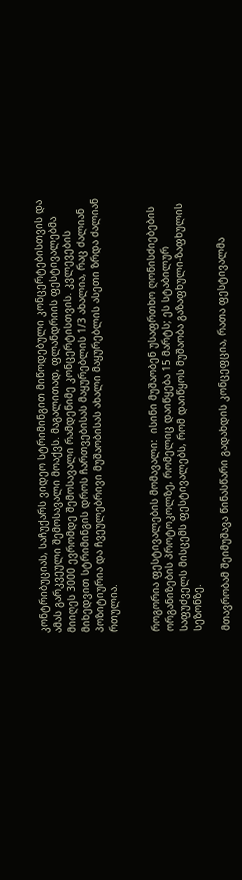კონტრიბუციას, საჩუქარს ვიდეო სტრიმინგით მიწოდებული კონცერტებისთვის და ამას გარკვეული შემოსავალი მოაქვს. მაგალითად, ფლანდრიის ფესტივალებმა მიიღეს 3000 ევრომდე შემოსავალი რამდენიმე კონცერტისთვის. კვლევების მიხედვით სტრიმინგის დროს ჩართვებისას მაყურებლის 1/3 ახალია, რაც ძალიან პოზიტიურია და ჩვეულებრივი მუშაობისას ახალი მაყურებლის ასეთი ზრდა ძალიან რთულია.


როგორია ფესტივალების მომავალი:  ისინი მუშაობენ უსაფრთხო ღონისძიებების ორგანიზების პროტოკოლზე, რომელიც დაიწყება 15 მარტს; ეს სტაბილურ საფუძველს მისცემს ფესტივალებს, რომ დაიწყოს მუშაობა გაზაფხული-ზაფხულის სეზონზე.

მთავრობამ შეიმუშავა წინასწარი გადახდის კონცეფცია, რათა ფესტივალმა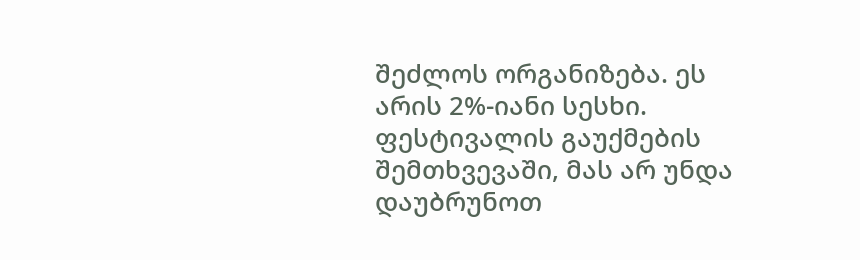შეძლოს ორგანიზება. ეს არის 2%-იანი სესხი.  ფესტივალის გაუქმების შემთხვევაში, მას არ უნდა დაუბრუნოთ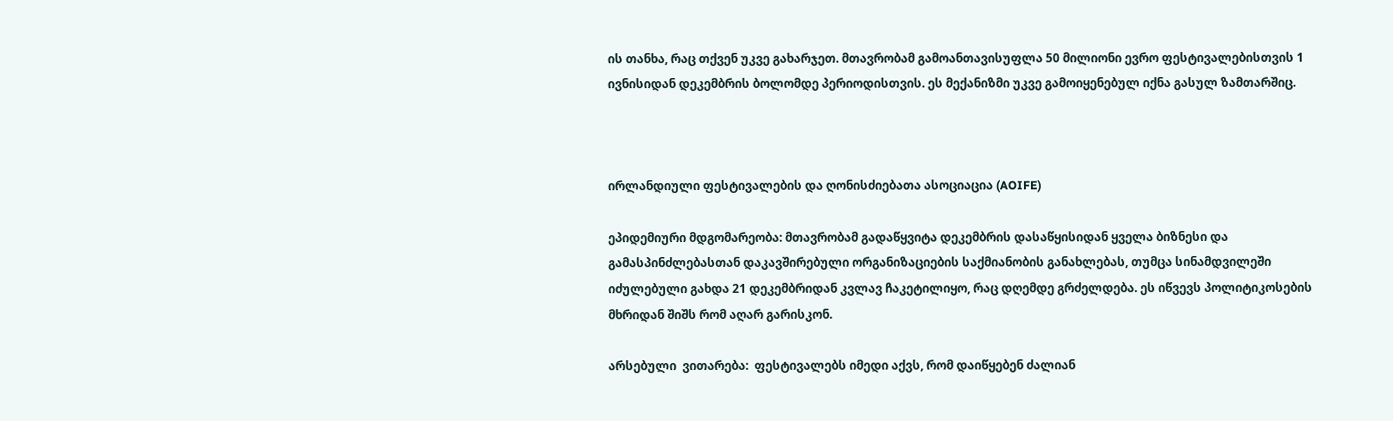ის თანხა, რაც თქვენ უკვე გახარჯეთ. მთავრობამ გამოანთავისუფლა 50 მილიონი ევრო ფესტივალებისთვის 1 ივნისიდან დეკემბრის ბოლომდე პერიოდისთვის. ეს მექანიზმი უკვე გამოიყენებულ იქნა გასულ ზამთარშიც.



ირლანდიული ფესტივალების და ღონისძიებათა ასოციაცია (AOIFE)

ეპიდემიური მდგომარეობა: მთავრობამ გადაწყვიტა დეკემბრის დასაწყისიდან ყველა ბიზნესი და გამასპინძლებასთან დაკავშირებული ორგანიზაციების საქმიანობის განახლებას, თუმცა სინამდვილეში იძულებული გახდა 21 დეკემბრიდან კვლავ ჩაკეტილიყო, რაც დღემდე გრძელდება. ეს იწვევს პოლიტიკოსების მხრიდან შიშს რომ აღარ გარისკონ.

არსებული  ვითარება:  ფესტივალებს იმედი აქვს, რომ დაიწყებენ ძალიან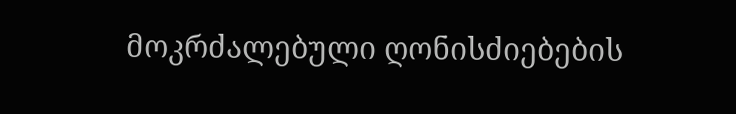მოკრძალებული ღონისძიებების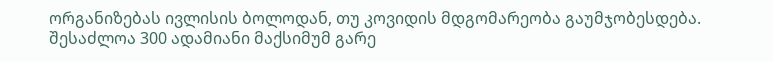ორგანიზებას ივლისის ბოლოდან, თუ კოვიდის მდგომარეობა გაუმჯობესდება. შესაძლოა 300 ადამიანი მაქსიმუმ გარე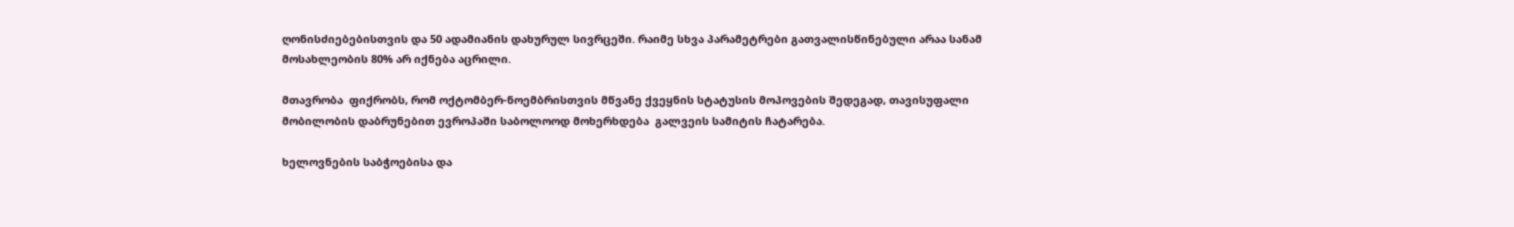ღონისძიებებისთვის და 50 ადამიანის დახურულ სივრცეში. რაიმე სხვა პარამეტრები გათვალისწინებული არაა სანამ მოსახლეობის 80% არ იქნება აცრილი.

მთავრობა  ფიქრობს, რომ ოქტომბერ-ნოემბრისთვის მწვანე ქვეყნის სტატუსის მოპოვების შედეგად, თავისუფალი მობილობის დაბრუნებით ევროპაში საბოლოოდ მოხერხდება  გალვეის სამიტის ჩატარება.

ხელოვნების საბჭოებისა და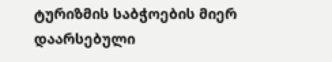ტურიზმის საბჭოების მიერ დაარსებული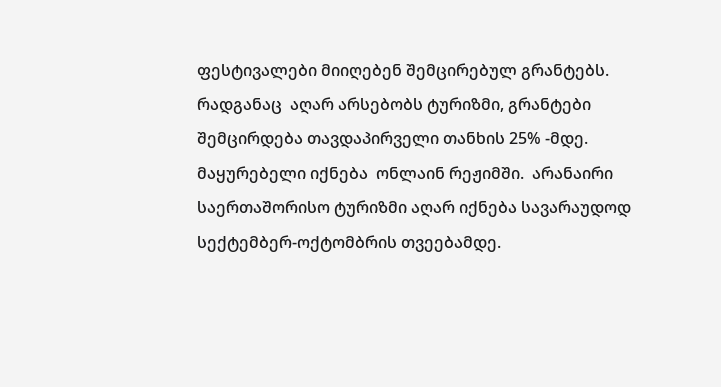ფესტივალები მიიღებენ შემცირებულ გრანტებს. რადგანაც  აღარ არსებობს ტურიზმი, გრანტები შემცირდება თავდაპირველი თანხის 25% -მდე. მაყურებელი იქნება  ონლაინ რეჟიმში.  არანაირი საერთაშორისო ტურიზმი აღარ იქნება სავარაუდოდ სექტემბერ-ოქტომბრის თვეებამდე.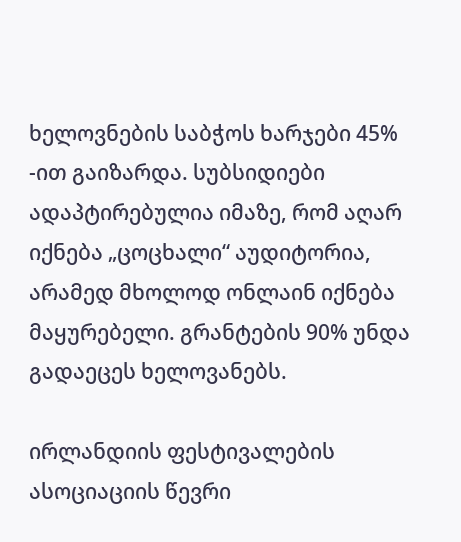ხელოვნების საბჭოს ხარჯები 45% -ით გაიზარდა. სუბსიდიები ადაპტირებულია იმაზე, რომ აღარ იქნება „ცოცხალი“ აუდიტორია, არამედ მხოლოდ ონლაინ იქნება მაყურებელი. გრანტების 90% უნდა გადაეცეს ხელოვანებს.

ირლანდიის ფესტივალების ასოციაციის წევრი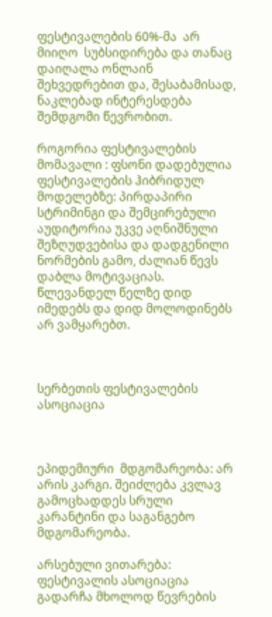ფესტივალების 60%-მა  არ მიიღო  სუბსიდირება და თანაც  დაიღალა ონლაინ შეხვედრებით და, შესაბამისად, ნაკლებად ინტერესდება შემდგომი წევრობით.

როგორია ფესტივალების მომავალი : ფსონი დადებულია ფესტივალების ჰიბრიდულ მოდელებზე: პირდაპირი სტრიმინგი და შემცირებული აუდიტორია უკვე აღნიშნული შეზღუდვებისა და დადგენილი ნორმების გამო, ძალიან წევს დაბლა მოტივაციას. წლევანდელ წელზე დიდ იმედებს და დიდ მოლოდინებს არ ვამყარებთ.



სერბეთის ფესტივალების ასოციაცია



ეპიდემიური  მდგომარეობა: არ არის კარგი. შეიძლება კვლავ გამოცხადდეს სრული კარანტინი და საგანგებო მდგომარეობა.

არსებული ვითარება: ფესტივალის ასოციაცია გადარჩა მხოლოდ წევრების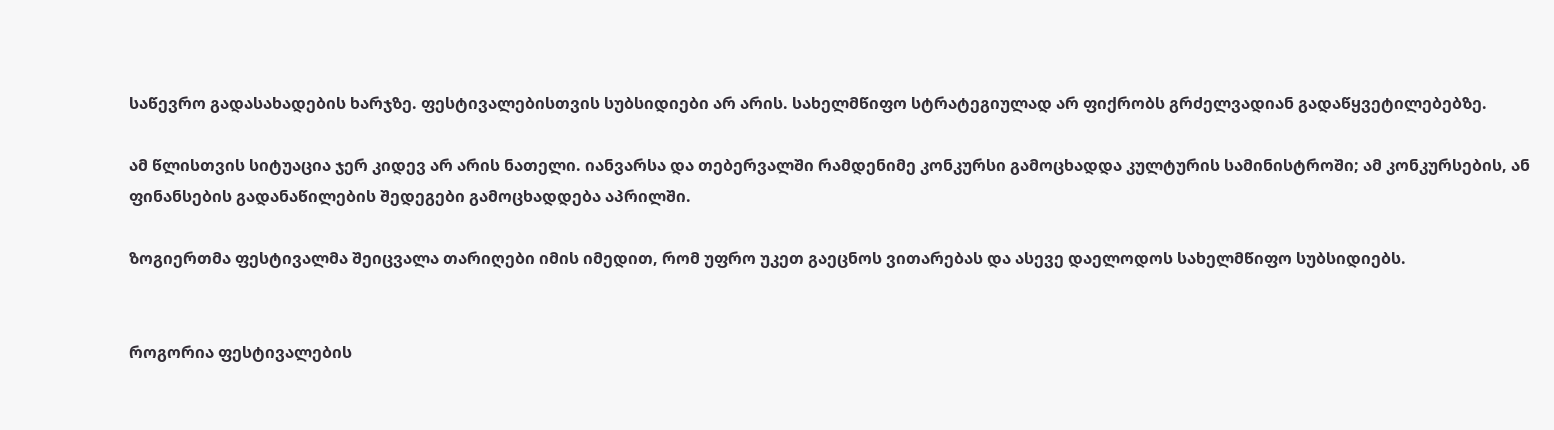საწევრო გადასახადების ხარჯზე. ფესტივალებისთვის სუბსიდიები არ არის. სახელმწიფო სტრატეგიულად არ ფიქრობს გრძელვადიან გადაწყვეტილებებზე.

ამ წლისთვის სიტუაცია ჯერ კიდევ არ არის ნათელი. იანვარსა და თებერვალში რამდენიმე კონკურსი გამოცხადდა კულტურის სამინისტროში; ამ კონკურსების, ან ფინანსების გადანაწილების შედეგები გამოცხადდება აპრილში.

ზოგიერთმა ფესტივალმა შეიცვალა თარიღები იმის იმედით, რომ უფრო უკეთ გაეცნოს ვითარებას და ასევე დაელოდოს სახელმწიფო სუბსიდიებს.


როგორია ფესტივალების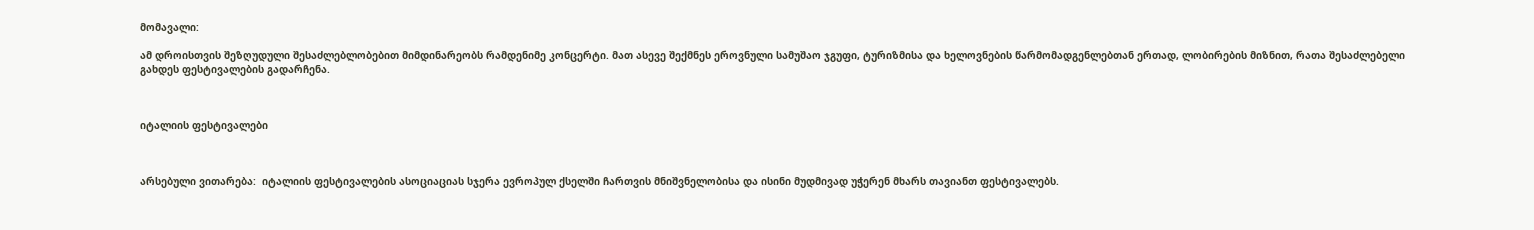მომავალი:

ამ დროისთვის შეზღუდული შესაძლებლობებით მიმდინარეობს რამდენიმე კონცერტი. მათ ასევე შექმნეს ეროვნული სამუშაო ჯგუფი, ტურიზმისა და ხელოვნების წარმომადგენლებთან ერთად, ლობირების მიზნით, რათა შესაძლებელი გახდეს ფესტივალების გადარჩენა.



იტალიის ფესტივალები



არსებული ვითარება:  იტალიის ფესტივალების ასოციაციას სჯერა ევროპულ ქსელში ჩართვის მნიშვნელობისა და ისინი მუდმივად უჭერენ მხარს თავიანთ ფესტივალებს.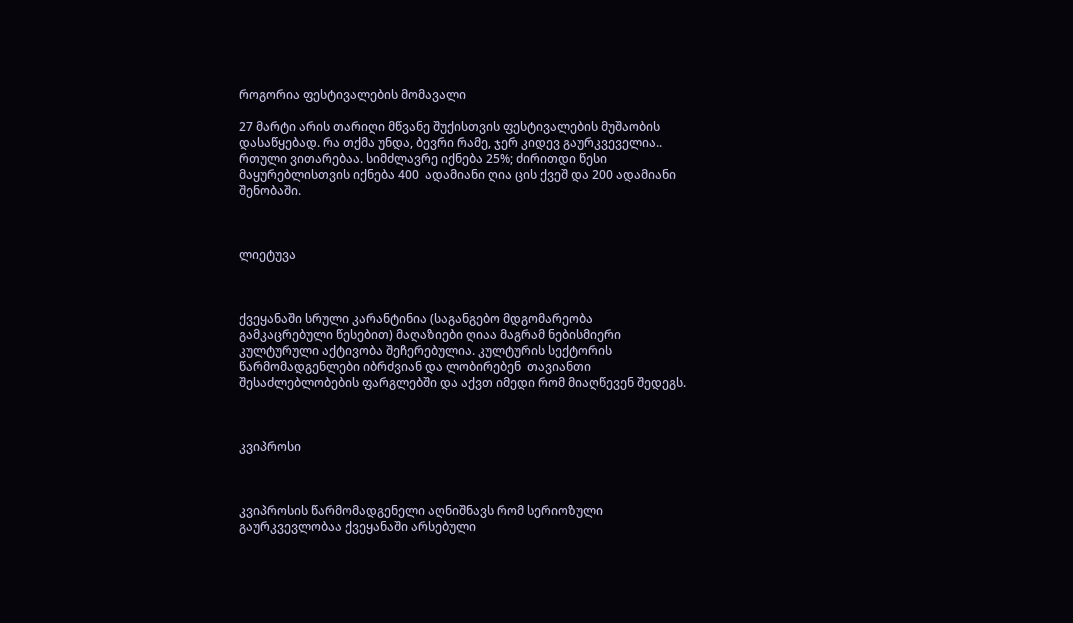როგორია ფესტივალების მომავალი

27 მარტი არის თარიღი მწვანე შუქისთვის ფესტივალების მუშაობის დასაწყებად. რა თქმა უნდა, ბევრი რამე, ჯერ კიდევ გაურკვეველია.. რთული ვითარებაა. სიმძლავრე იქნება 25%; ძირითდი წესი მაყურებლისთვის იქნება 400  ადამიანი ღია ცის ქვეშ და 200 ადამიანი შენობაში.



ლიეტუვა



ქვეყანაში სრული კარანტინია (საგანგებო მდგომარეობა გამკაცრებული წესებით) მაღაზიები ღიაა მაგრამ ნებისმიერი კულტურული აქტივობა შეჩერებულია. კულტურის სექტორის წარმომადგენლები იბრძვიან და ლობირებენ  თავიანთი შესაძლებლობების ფარგლებში და აქვთ იმედი რომ მიაღწევენ შედეგს.



კვიპროსი



კვიპროსის წარმომადგენელი აღნიშნავს რომ სერიოზული გაურკვევლობაა ქვეყანაში არსებული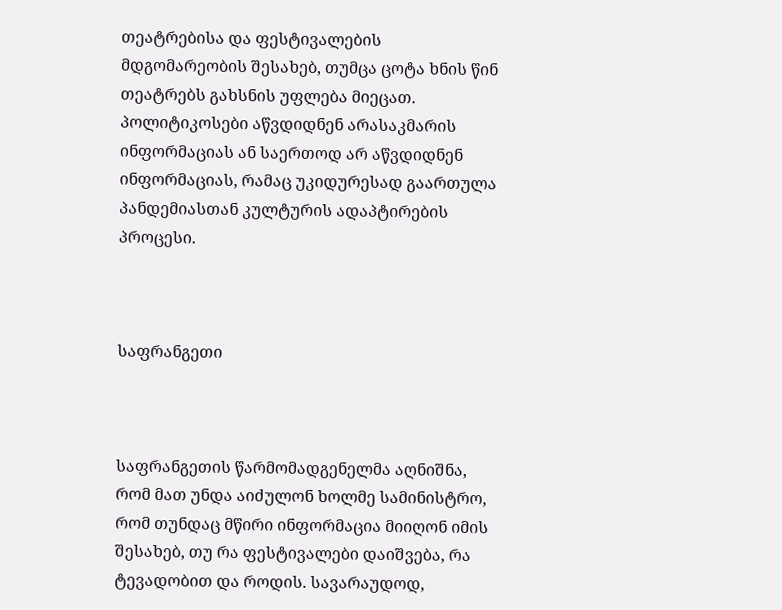თეატრებისა და ფესტივალების მდგომარეობის შესახებ, თუმცა ცოტა ხნის წინ თეატრებს გახსნის უფლება მიეცათ. პოლიტიკოსები აწვდიდნენ არასაკმარის ინფორმაციას ან საერთოდ არ აწვდიდნენ ინფორმაციას, რამაც უკიდურესად გაართულა პანდემიასთან კულტურის ადაპტირების პროცესი.



საფრანგეთი



საფრანგეთის წარმომადგენელმა აღნიშნა, რომ მათ უნდა აიძულონ ხოლმე სამინისტრო, რომ თუნდაც მწირი ინფორმაცია მიიღონ იმის შესახებ, თუ რა ფესტივალები დაიშვება, რა ტევადობით და როდის. სავარაუდოდ,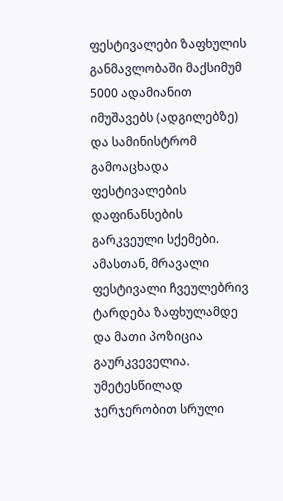ფესტივალები ზაფხულის განმავლობაში მაქსიმუმ 5000 ადამიანით იმუშავებს (ადგილებზე) და სამინისტრომ გამოაცხადა ფესტივალების დაფინანსების გარკვეული სქემები. ამასთან, მრავალი ფესტივალი ჩვეულებრივ ტარდება ზაფხულამდე და მათი პოზიცია გაურკვეველია. უმეტესწილად ჯერჯერობით სრული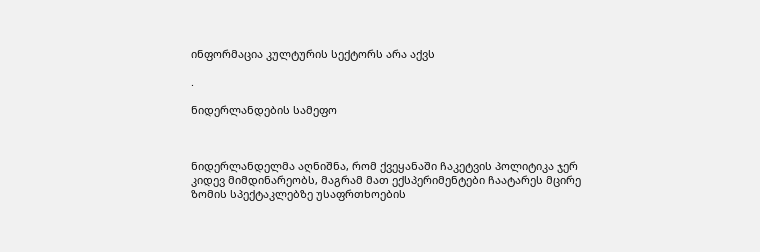ინფორმაცია კულტურის სექტორს არა აქვს

.

ნიდერლანდების სამეფო



ნიდერლანდელმა აღნიშნა, რომ ქვეყანაში ჩაკეტვის პოლიტიკა ჯერ კიდევ მიმდინარეობს, მაგრამ მათ ექსპერიმენტები ჩაატარეს მცირე ზომის სპექტაკლებზე უსაფრთხოების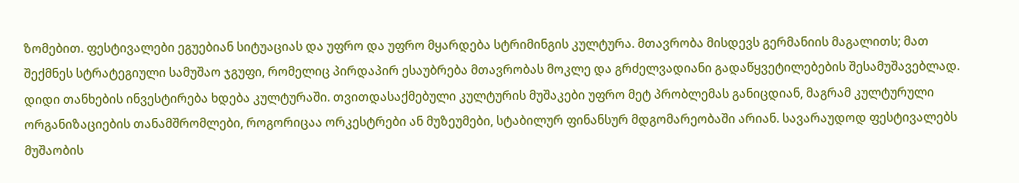ზომებით. ფესტივალები ეგუებიან სიტუაციას და უფრო და უფრო მყარდება სტრიმინგის კულტურა. მთავრობა მისდევს გერმანიის მაგალითს; მათ შექმნეს სტრატეგიული სამუშაო ჯგუფი, რომელიც პირდაპირ ესაუბრება მთავრობას მოკლე და გრძელვადიანი გადაწყვეტილებების შესამუშავებლად. დიდი თანხების ინვესტირება ხდება კულტურაში. თვითდასაქმებული კულტურის მუშაკები უფრო მეტ პრობლემას განიცდიან, მაგრამ კულტურული ორგანიზაციების თანამშრომლები, როგორიცაა ორკესტრები ან მუზეუმები, სტაბილურ ფინანსურ მდგომარეობაში არიან. სავარაუდოდ ფესტივალებს მუშაობის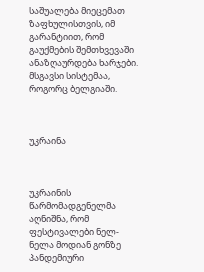საშუალება მიეცემათ ზაფხულისთვის, იმ გარანტიით, რომ გაუქმების შემთხვევაში ანაზღაურდება ხარჯები. მსგავსი სისტემაა, როგორც ბელგიაში.



უკრაინა



უკრაინის წარმომადგენელმა აღნიშნა, რომ ფესტივალები ნელ-ნელა მოდიან გონზე პანდემიური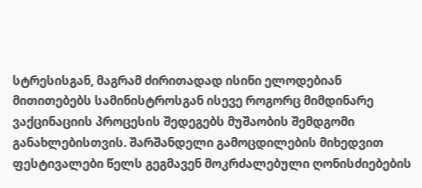სტრესისგან, მაგრამ ძირითადად ისინი ელოდებიან მითითებებს სამინისტროსგან ისევე როგორც მიმდინარე ვაქცინაციის პროცესის შედეგებს მუშაობის შემდგომი განახლებისთვის. შარშანდელი გამოცდილების მიხედვით ფესტივალები წელს გეგმავენ მოკრძალებული ღონისძიებების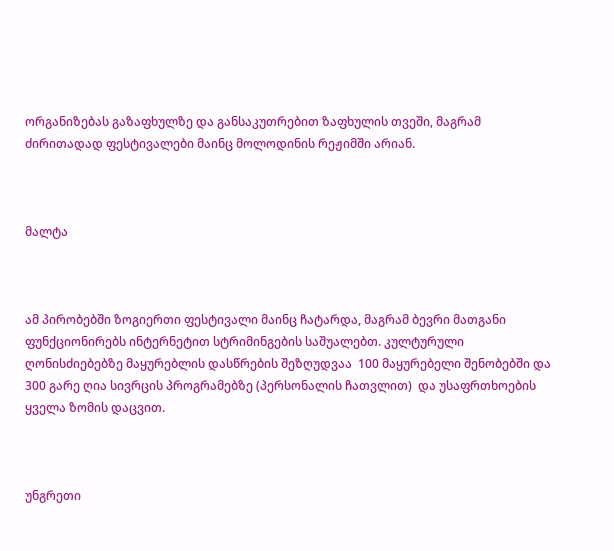ორგანიზებას გაზაფხულზე და განსაკუთრებით ზაფხულის თვეში, მაგრამ ძირითადად ფესტივალები მაინც მოლოდინის რეჟიმში არიან.



მალტა



ამ პირობებში ზოგიერთი ფესტივალი მაინც ჩატარდა, მაგრამ ბევრი მათგანი ფუნქციონირებს ინტერნეტით სტრიმინგების საშუალებთ. კულტურული ღონისძიებებზე მაყურებლის დასწრების შეზღუდვაა  100 მაყურებელი შენობებში და 300 გარე ღია სივრცის პროგრამებზე (პერსონალის ჩათვლით)  და უსაფრთხოების ყველა ზომის დაცვით.



უნგრეთი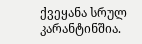ქვეყანა სრულ კარანტინშია.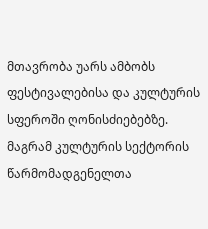მთავრობა უარს ამბობს ფესტივალებისა და კულტურის სფეროში ღონისძიებებზე. მაგრამ კულტურის სექტორის წარმომადგენელთა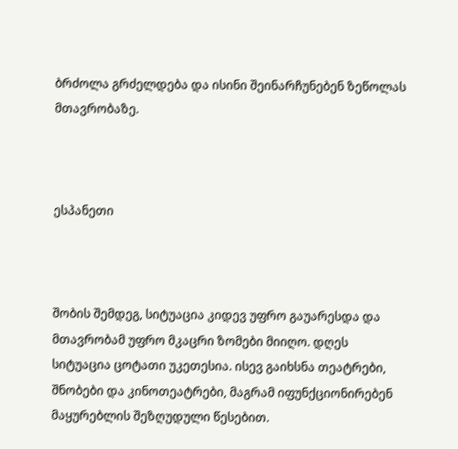ბრძოლა გრძელდება და ისინი შეინარჩუნებენ ზეწოლას მთავრობაზე.



ესპანეთი



შობის შემდეგ, სიტუაცია კიდევ უფრო გაუარესდა და მთავრობამ უფრო მკაცრი ზომები მიიღო. დღეს სიტუაცია ცოტათი უკეთესია. ისევ გაიხსნა თეატრები, შნობები და კინოთეატრები, მაგრამ იფუნქციონირებენ  მაყურებლის შეზღუდული წესებით.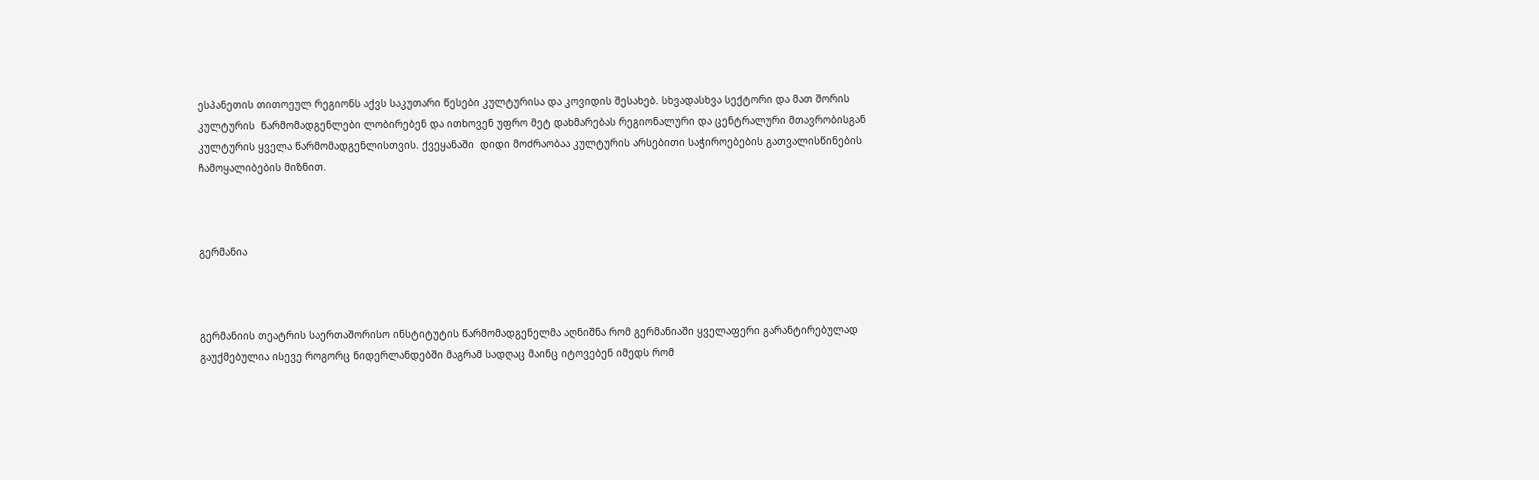ესპანეთის თითოეულ რეგიონს აქვს საკუთარი წესები კულტურისა და კოვიდის შესახებ. სხვადასხვა სექტორი და მათ შორის კულტურის  წარმომადგენლები ლობირებენ და ითხოვენ უფრო მეტ დახმარებას რეგიონალური და ცენტრალური მთავრობისგან კულტურის ყველა წარმომადგენლისთვის. ქვეყანაში  დიდი მოძრაობაა კულტურის არსებითი საჭიროებების გათვალისწინების ჩამოყალიბების მიზნით.



გერმანია



გერმანიის თეატრის საერთაშორისო ინსტიტუტის წარმომადგენელმა აღნიშნა რომ გერმანიაში ყველაფერი გარანტირებულად გაუქმებულია ისევე როგორც ნიდერლანდებში მაგრამ სადღაც მაინც იტოვებენ იმედს რომ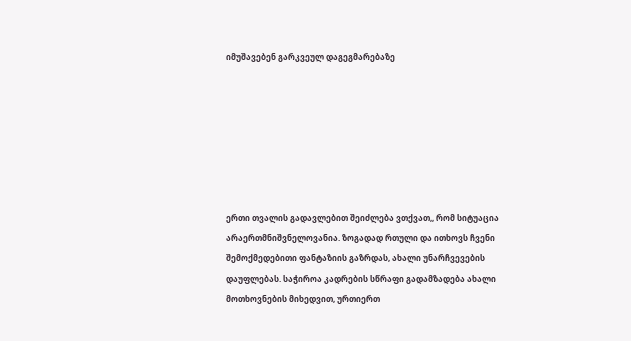იმუშავებენ გარკვეულ დაგეგმარებაზე







ერთი თვალის გადავლებით შეიძლება ვთქვათ,, რომ სიტუაცია არაერთმნიშვნელოვანია. ზოგადად რთული და ითხოვს ჩვენი შემოქმედებითი ფანტაზიის გაზრდას, ახალი უნარჩვევების დაუფლებას. საჭიროა კადრების სწრაფი გადამზადება ახალი მოთხოვნების მიხედვით, ურთიერთ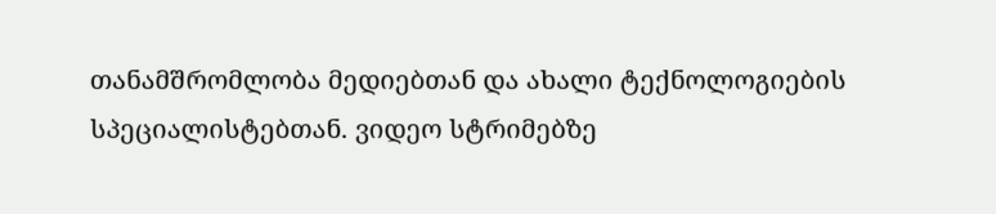თანამშრომლობა მედიებთან და ახალი ტექნოლოგიების სპეციალისტებთან. ვიდეო სტრიმებზე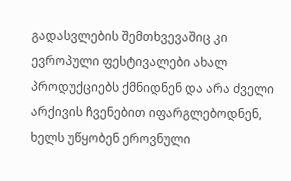გადასვლების შემთხვევაშიც კი ევროპული ფესტივალები ახალ პროდუქციებს ქმნიდნენ და არა ძველი არქივის ჩვენებით იფარგლებოდნენ, ხელს უწყობენ ეროვნული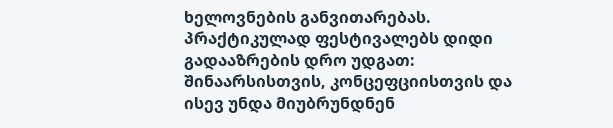ხელოვნების განვითარებას. პრაქტიკულად ფესტივალებს დიდი  გადააზრების დრო უდგათ: შინაარსისთვის, კონცეფციისთვის და ისევ უნდა მიუბრუნდნენ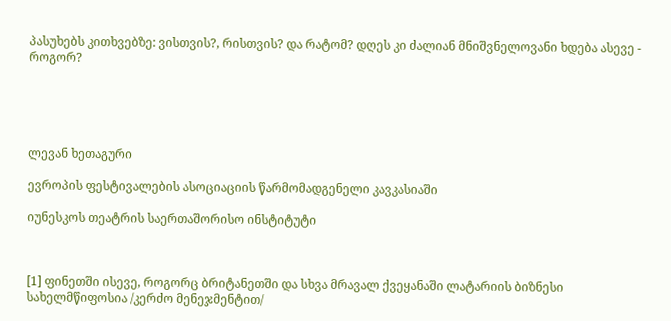პასუხებს კითხვებზე: ვისთვის?, რისთვის? და რატომ? დღეს კი ძალიან მნიშვნელოვანი ხდება ასევე - როგორ?





ლევან ხეთაგური

ევროპის ფესტივალების ასოციაციის წარმომადგენელი კავკასიაში

იუნესკოს თეატრის საერთაშორისო ინსტიტუტი



[1] ფინეთში ისევე, როგორც ბრიტანეთში და სხვა მრავალ ქვეყანაში ლატარიის ბიზნესი სახელმწიფოსია /კერძო მენეჯმენტით/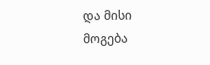და მისი მოგება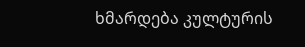ხმარდება კულტურის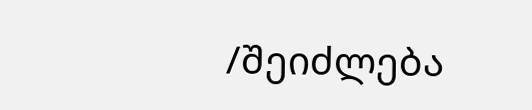/შეიძლება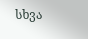სხვა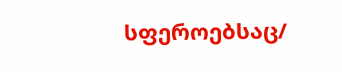სფეროებსაც/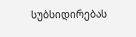სუბსიდირებას